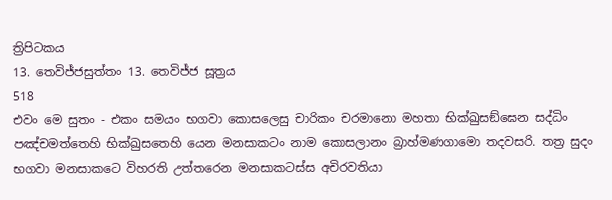ත්‍රිපිටකය
13. තෙවිජ්ජසුත්තං 13. තෙවිජ්ජ සූත්‍රය
518
එවං මෙ සුතං - එකං සමයං භගවා කොසලෙසු චාරිකං චරමානො මහතා භික්ඛුසඞ්ඝෙන සද්ධිං පඤ්චමත්තෙහි භික්ඛුසතෙහි යෙන මනසාකටං නාම කොසලානං බ්‍රාහ්මණගාමො තදවසරි. තත්‍ර සුදං භගවා මනසාකටෙ විහරති උත්තරෙන මනසාකටස්ස අචිරවතියා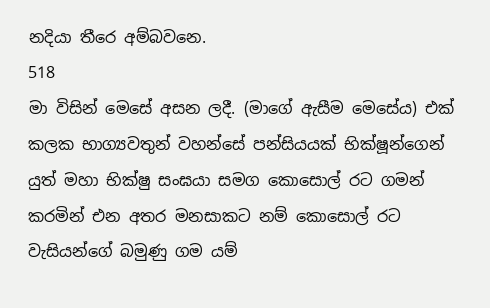නදියා තීරෙ අම්බවනෙ.
518
මා විසින් මෙසේ අසන ලදී. (මාගේ ඇසීම මෙසේය) එක් කලක භාග්‍යවතුන් වහන්සේ පන්සියයක් භික්ෂූන්ගෙන් යුත් මහා භික්ෂු සංඝයා සමග කොසොල් රට ගමන් කරමින් එන අතර මනසාකට නම් කොසොල් රට වැසියන්ගේ බමුණු ගම යම්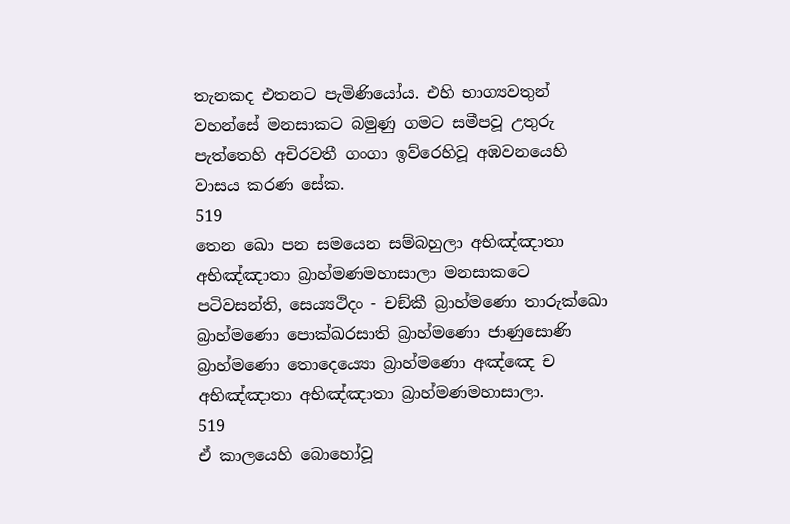තැනකද එතනට පැමිණියෝය. එහි භාග්‍යවතුන් වහන්සේ මනසාකට බමුණු ගමට සමීපවූ උතුරු පැත්තෙහි අචිරවතී ගංගා ඉව්රෙහිවූ අඹවනයෙහි වාසය කරණ සේක.
519
තෙන ඛො පන සමයෙන සම්බහුලා අභිඤ්ඤාතා අභිඤ්ඤාතා බ්‍රාහ්මණමහාසාලා මනසාකටෙ පටිවසන්ති, සෙය්‍යථිදං - චඞ්කී බ්‍රාහ්මණො තාරුක්ඛො බ්‍රාහ්මණො පොක්ඛරසාති බ්‍රාහ්මණො ජාණුසොණි බ්‍රාහ්මණො තොදෙය්‍යො බ්‍රාහ්මණො අඤ්ඤෙ ච අභිඤ්ඤාතා අභිඤ්ඤාතා බ්‍රාහ්මණමහාසාලා.
519
ඒ කාලයෙහි බොහෝවූ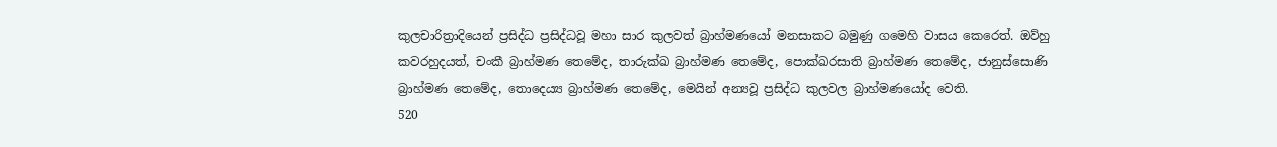කුලචාරිත්‍රාදියෙන් ප්‍රසිද්ධ ප්‍රසිද්ධවූ මහා සාර කුලවත් බ්‍රාහ්මණයෝ මනසාකට බමුණු ගමෙහි වාසය කෙරෙත්. ඔව්හු කවරහුදයත්, චංකී බ්‍රාහ්මණ තෙමේද, තාරුක්ඛ බ්‍රාහ්මණ තෙමේද, පොක්ඛරසාති බ්‍රාහ්මණ තෙමේද, ජානුස්සොණි බ්‍රාහ්මණ තෙමේද, තොදෙය්‍ය බ්‍රාහ්මණ තෙමේද, මෙයින් අන්‍යවූ ප්‍රසිද්ධ කුලවල බ්‍රාහ්මණයෝද වෙති.
520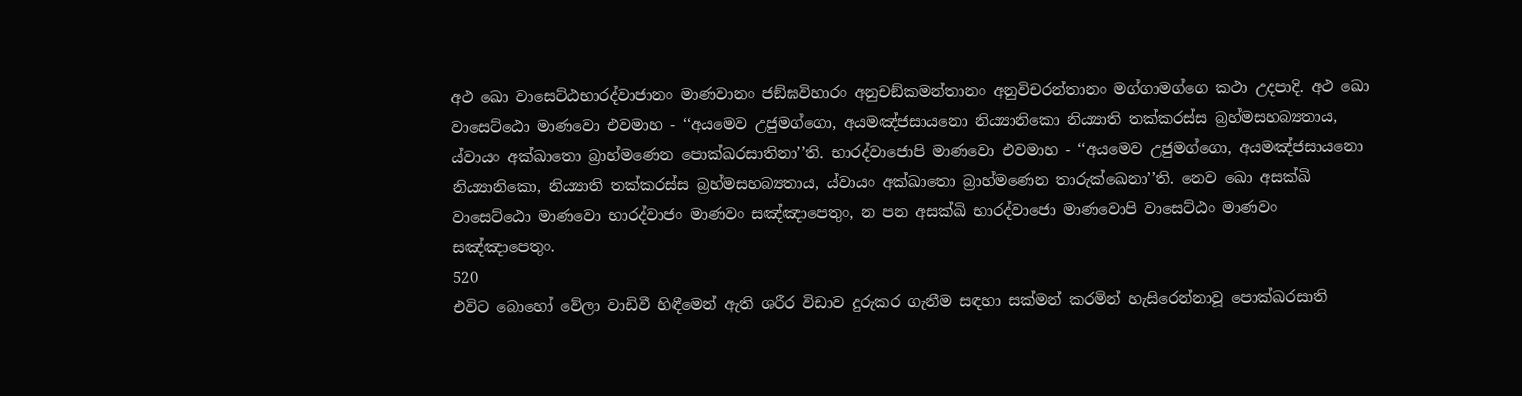අථ ඛො වාසෙට්ඨභාරද්වාජානං මාණවානං ජඞ්ඝවිහාරං අනුචඞ්කමන්තානං අනුවිචරන්තානං මග්ගාමග්ගෙ කථා උදපාදි. අථ ඛො වාසෙට්ඨො මාණවො එවමාහ - ‘‘අයමෙව උජුමග්ගො, අයමඤ්ජසායනො නිය්‍යානිකො නිය්‍යාති තක්කරස්ස බ්‍රහ්මසහබ්‍යතාය, ය්වායං අක්ඛාතො බ්‍රාහ්මණෙන පොක්ඛරසාතිනා’’ති. භාරද්වාජොපි මාණවො එවමාහ - ‘‘අයමෙව උජුමග්ගො, අයමඤ්ජසායනො නිය්‍යානිකො, නිය්‍යාති තක්කරස්ස බ්‍රහ්මසහබ්‍යතාය, ය්වායං අක්ඛාතො බ්‍රාහ්මණෙන තාරුක්ඛෙනා’’ති. නෙව ඛො අසක්ඛි වාසෙට්ඨො මාණවො භාරද්වාජං මාණවං සඤ්ඤාපෙතුං, න පන අසක්ඛි භාරද්වාජො මාණවොපි වාසෙට්ඨං මාණවං සඤ්ඤාපෙතුං.
520
එවිට බොහෝ වේලා වාඩිවී හිඳීමෙන් ඇති ශරීර විඩාව දුරුකර ගැනීම සඳහා සක්මන් කරමින් හැසිරෙන්නාවූ පොක්ඛරසාති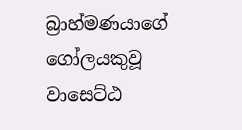බ්‍රාහ්මණයාගේ ගෝලයකුවූ වාසෙට්ඨ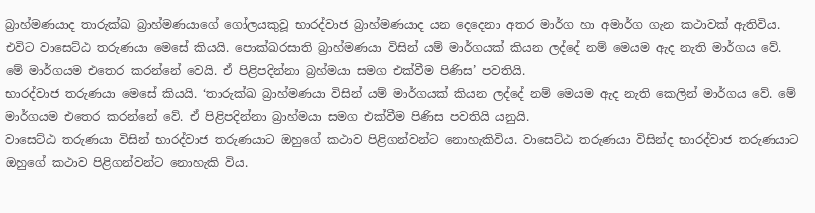බ්‍රාහ්මණයාද තාරුක්ඛ බ්‍රාහ්මණයාගේ ගෝලයකුවූ භාරද්වාජ බ්‍රාහ්මණයාද යන දෙදෙනා අතර මාර්ග හා අමාර්ග ගැන කථාවක් ඇතිවිය. එවිට වාසෙට්ඨ තරුණයා මෙසේ කියයි. පොක්ඛරසාති බ්‍රාහ්මණයා විසින් යම් මාර්ගයක් කියන ලද්දේ නම් මෙයම ඇද නැති මාර්ගය වේ. මේ මාර්ගයම එතෙර කරන්නේ වෙයි. ඒ පිළිපදින්නා බ්‍රහ්මයා සමග එක්වීම පිණිස’ පවතියි.
භාරද්වාජ තරුණයා මෙසේ කියයි. ‘තාරුක්ඛ බ්‍රාහ්මණයා විසින් යම් මාර්ගයක් කියන ලද්දේ නම් මෙයම ඇද නැති කෙලින් මාර්ගය වේ. මේ මාර්ගයම එතෙර කරන්නේ වේ. ඒ පිළිපදින්නා බ්‍රාහ්මයා සමග එක්වීම පිණිස පවතියි යනුයි.
වාසෙට්ඨ තරුණයා විසින් භාරද්වාජ තරුණයාට ඔහුගේ කථාව පිළිගන්වන්ට නොහැකිවිය. වාසෙට්ඨ තරුණයා විසින්ද භාරද්වාජ තරුණයාට ඔහුගේ කථාව පිළිගන්වන්ට නොහැකි විය.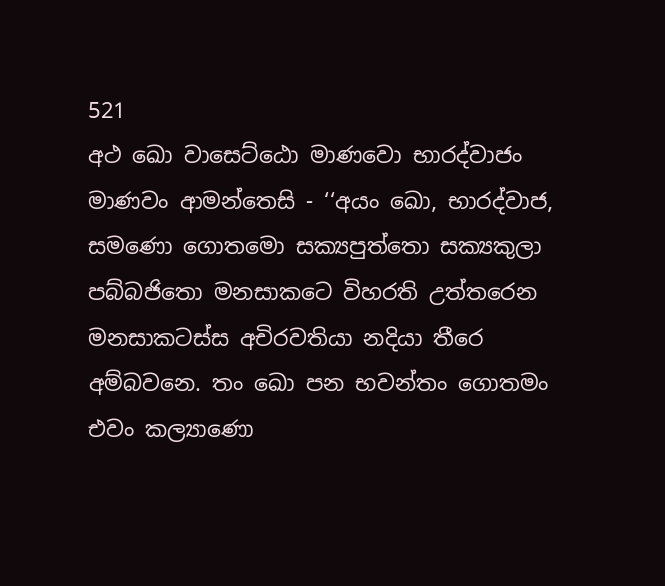521
අථ ඛො වාසෙට්ඨො මාණවො භාරද්වාජං මාණවං ආමන්තෙසි - ‘‘අයං ඛො, භාරද්වාජ, සමණො ගොතමො සක්‍යපුත්තො සක්‍යකුලා පබ්බජිතො මනසාකටෙ විහරති උත්තරෙන මනසාකටස්ස අචිරවතියා නදියා තීරෙ අම්බවනෙ. තං ඛො පන භවන්තං ගොතමං එවං කල්‍යාණො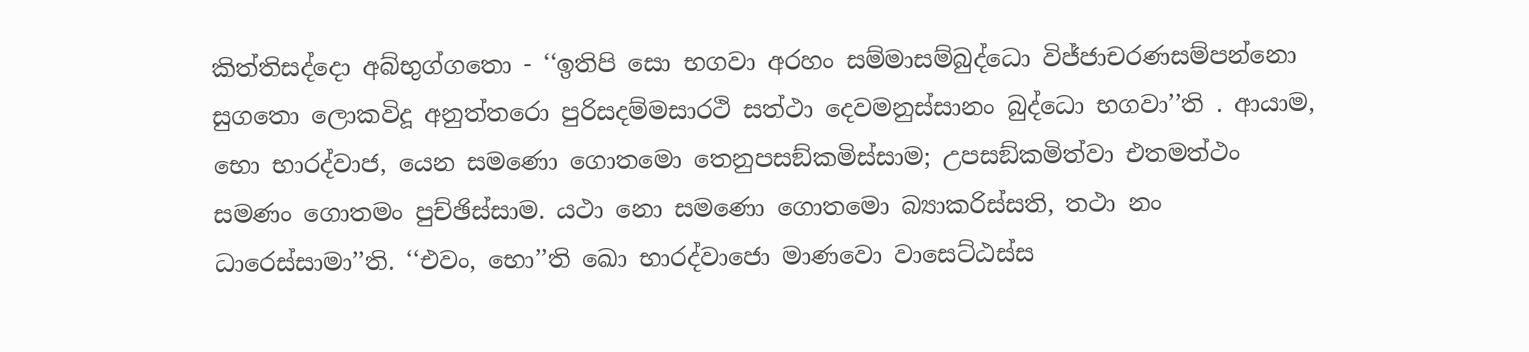කිත්තිසද්දො අබ්භුග්ගතො - ‘‘ඉතිපි සො භගවා අරහං සම්මාසම්බුද්ධො විජ්ජාචරණසම්පන්නො සුගතො ලොකවිදූ අනුත්තරො පුරිසදම්මසාරථි සත්ථා දෙවමනුස්සානං බුද්ධො භගවා’’ති . ආයාම, භො භාරද්වාජ, යෙන සමණො ගොතමො තෙනුපසඞ්කමිස්සාම; උපසඞ්කමිත්වා එතමත්ථං සමණං ගොතමං පුච්ඡිස්සාම. යථා නො සමණො ගොතමො බ්‍යාකරිස්සති, තථා නං ධාරෙස්සාමා’’ති. ‘‘එවං, භො’’ති ඛො භාරද්වාජො මාණවො වාසෙට්ඨස්ස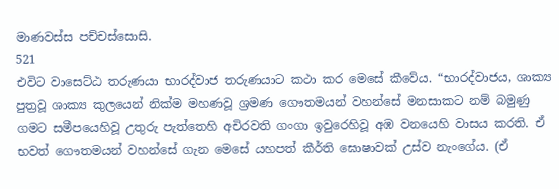මාණවස්ස පච්චස්සොසි.
521
එවිට වාසෙට්ඨ තරුණයා භාරද්වාජ තරුණයාට කථා කර මෙසේ කීවේය. “භාරද්වාජය, ශාක්‍ය පුත්‍රවූ ශාක්‍ය කුලයෙන් නික්ම මහණවූ ශ්‍රමණ ගෞතමයන් වහන්සේ මනසාකට නම් බමුණු ගමට සමීපයෙහිවූ උතුරු පැත්තෙහි අචිරවති ගංගා ඉවුරෙහිවූ අඹ වනයෙහි වාසය කරති. ඒ භවත් ගෞතමයන් වහන්සේ ගැන මෙසේ යහපත් කීර්ති ඝොෂාවක් උස්ව නැංගේය. (ඒ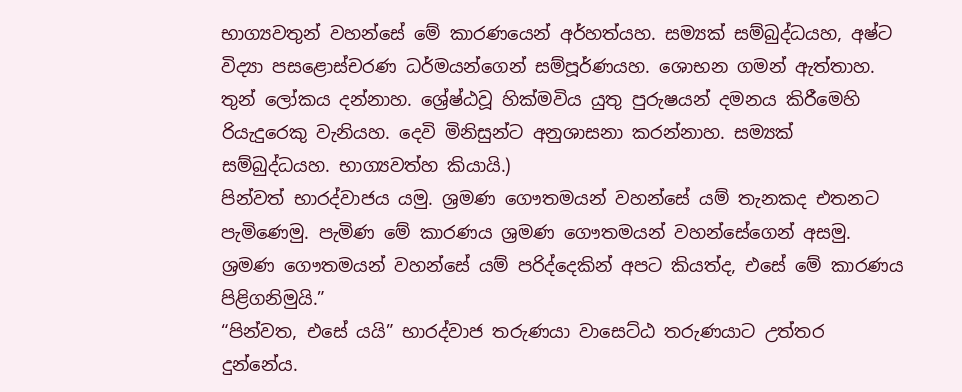භාග්‍යවතුන් වහන්සේ මේ කාරණයෙන් අර්හත්යහ. සම්‍යක් සම්බුද්ධයහ, අෂ්ට විද්‍යා පසළොස්චරණ ධර්මයන්ගෙන් සම්පූර්ණයහ. ශොභන ගමන් ඇත්තාහ. තුන් ලෝකය දන්නාහ. ශ්‍රේෂ්ඨවූ හික්මවිය යුතු පුරුෂයන් දමනය කිරීමෙහි රියැදුරෙකු වැනියහ. දෙවි මිනිසුන්ට අනුශාසනා කරන්නාහ. සම්‍යක් සම්බුද්ධයහ. භාග්‍යවත්හ කියායි.)
පින්වත් භාරද්වාජය යමු. ශ්‍රමණ ගෞතමයන් වහන්සේ යම් තැනකද එතනට පැමිණෙමු. පැමිණ මේ කාරණය ශ්‍රමණ ගෞතමයන් වහන්සේගෙන් අසමු. ශ්‍රමණ ගෞතමයන් වහන්සේ යම් පරිද්දෙකින් අපට කියත්ද, එසේ මේ කාරණය පිළිගනිමුයි.”
“පින්වත, එසේ යයි” භාරද්වාජ තරුණයා වාසෙට්ඨ තරුණයාට උත්තර දුන්නේය.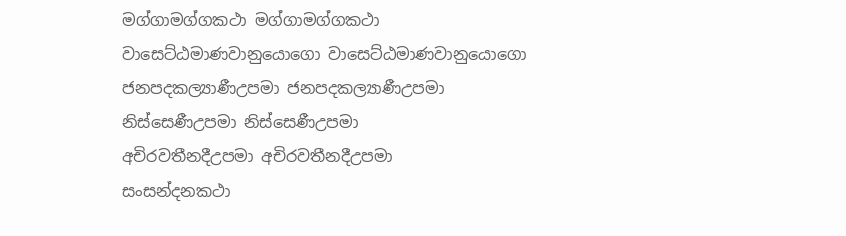මග්ගාමග්ගකථා මග්ගාමග්ගකථා
වාසෙට්ඨමාණවානුයොගො වාසෙට්ඨමාණවානුයොගො
ජනපදකල්‍යාණීඋපමා ජනපදකල්‍යාණීඋපමා
නිස්සෙණීඋපමා නිස්සෙණීඋපමා
අචිරවතීනදීඋපමා අචිරවතීනදීඋපමා
සංසන්දනකථා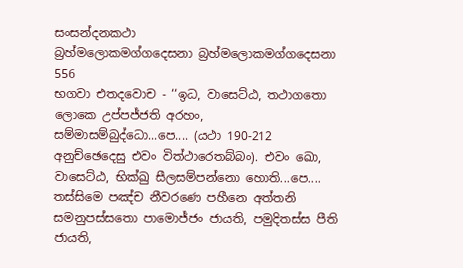සංසන්දනකථා
බ්‍රහ්මලොකමග්ගදෙසනා බ්‍රහ්මලොකමග්ගදෙසනා
556
භගවා එතදවොච - ‘‘ඉධ, වාසෙට්ඨ, තථාගතො ලොකෙ උප්පජ්ජති අරහං, සම්මාසම්බුද්ධො...පෙ.... (යථා 190-212 අනුච්ඡෙදෙසු එවං විත්ථාරෙතබ්බං). එවං ඛො, වාසෙට්ඨ, භික්ඛු සීලසම්පන්නො හොති...පෙ.... තස්සිමෙ පඤ්ච නීවරණෙ පහීනෙ අත්තනි සමනුපස්සතො පාමොජ්ජං ජායති, පමුදිතස්ස පීති ජායති,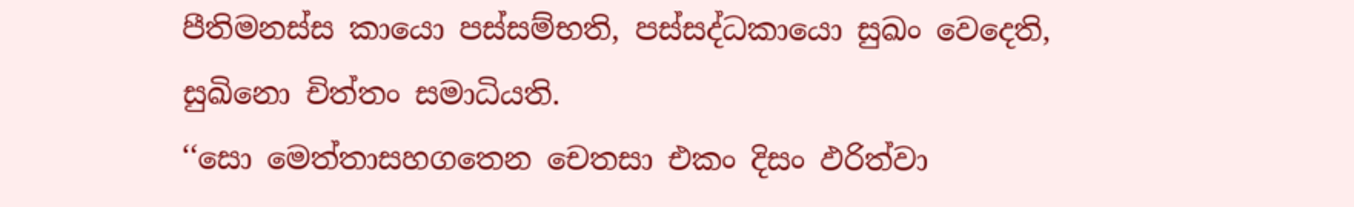පීතිමනස්ස කායො පස්සම්භති, පස්සද්ධකායො සුඛං වෙදෙති, සුඛිනො චිත්තං සමාධියති.
‘‘සො මෙත්තාසහගතෙන චෙතසා එකං දිසං ඵරිත්වා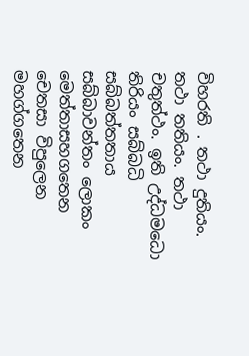විහරති . තථා දුතියං. තථා තතියං. තථා චතුත්ථං. ඉති උද්ධමධො තිරියං සබ්බධි සබ්බත්තතාය සබ්බාවන්තං ලොකං මෙත්තාසහගතෙන චෙතසා විපුලෙන මහග්ගතෙන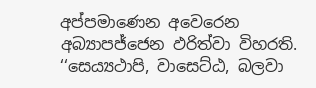අප්පමාණෙන අවෙරෙන අබ්‍යාපජ්ජෙන ඵරිත්වා විහරති.
‘‘සෙය්‍යථාපි, වාසෙට්ඨ, බලවා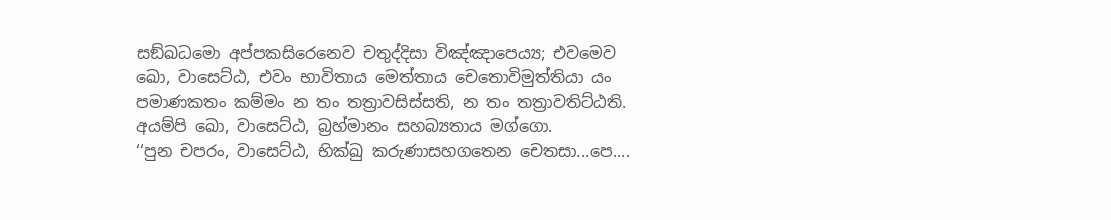සඞ්ඛධමො අප්පකසිරෙනෙව චතුද්දිසා විඤ්ඤාපෙය්‍ය; එවමෙව ඛො, වාසෙට්ඨ, එවං භාවිතාය මෙත්තාය චෙතොවිමුත්තියා යං පමාණකතං කම්මං න තං තත්‍රාවසිස්සති, න තං තත්‍රාවතිට්ඨති. අයම්පි ඛො, වාසෙට්ඨ, බ්‍රහ්මානං සහබ්‍යතාය මග්ගො.
‘‘පුන චපරං, වාසෙට්ඨ, භික්ඛු කරුණාසහගතෙන චෙතසා...පෙ....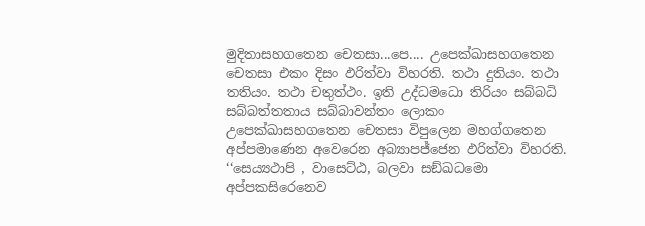මුදිතාසහගතෙන චෙතසා...පෙ.... උපෙක්ඛාසහගතෙන චෙතසා එකං දිසං ඵරිත්වා විහරති. තථා දුතියං. තථා තතියං. තථා චතුත්ථං. ඉති උද්ධමධො තිරියං සබ්බධි සබ්බත්තතාය සබ්බාවන්තං ලොකං උපෙක්ඛාසහගතෙන චෙතසා විපුලෙන මහග්ගතෙන අප්පමාණෙන අවෙරෙන අබ්‍යාපජ්ජෙන ඵරිත්වා විහරති.
‘‘සෙය්‍යථාපි , වාසෙට්ඨ, බලවා සඞ්ඛධමො අප්පකසිරෙනෙව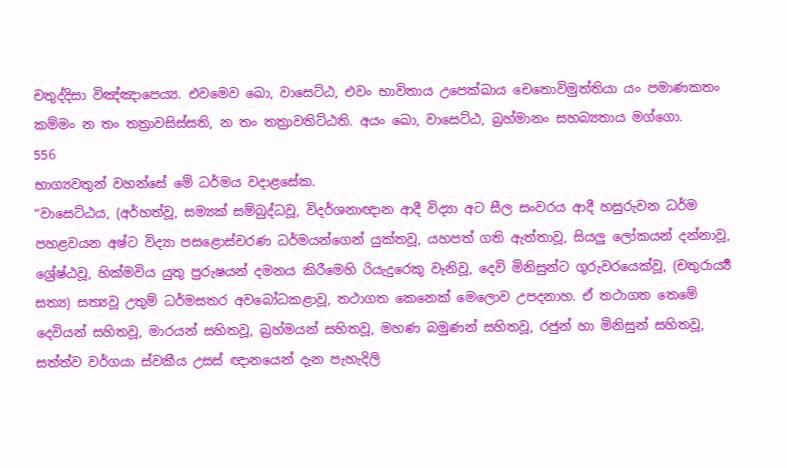චතුද්දිසා විඤ්ඤාපෙය්‍ය. එවමෙව ඛො, වාසෙට්ඨ, එවං භාවිතාය උපෙක්ඛාය චෙතොවිමුත්තියා යං පමාණකතං කම්මං න තං තත්‍රාවසිස්සති, න තං තත්‍රාවතිට්ඨති. අයං ඛො, වාසෙට්ඨ, බ්‍රහ්මානං සහබ්‍යතාය මග්ගො.
556
භාග්‍යවතුන් වහන්සේ මේ ධර්මය වදාළසේක.
“වාසෙට්ඨය, (අර්හත්වූ, සම්‍යක් සම්බුද්ධවූ, විදර්ශනාඥාන ආදී විද්‍යා අට සීල සංවරය ආදී හසුරුවන ධර්ම පහළවයන අෂ්ට විද්‍යා පසළොස්චරණ ධර්මයන්ගෙන් යුක්තවූ, යහපත් ගති ඇත්තාවූ, සියලු ලෝකයන් දන්නාවූ, ශ්‍රේෂ්ඨවූ, හික්මවිය යුතු පුරුෂයන් දමනය කිරීමෙහි රියැදුරෙකු වැනිවූ, දෙවි මිනිසුන්ට ගුරුවරයෙක්වූ, (චතුරාර්‍ය්‍ය සත්‍ය) සත්‍යවූ උතුම් ධර්මසතර අවබෝධකළාවූ, තථාගත කෙනෙක් මෙලොව උපදනාහ. ඒ තථාගත තෙමේ දෙවියන් සහිතවූ, මාරයන් සහිතවූ, බ්‍රහ්මයන් සහිතවූ, මහණ බමුණන් සහිතවූ, රජුන් හා මිනිසුන් සහිතවූ, සත්ත්ව වර්ගයා ස්වකීය උසස් ඥානයෙන් දැන පැහැදිලි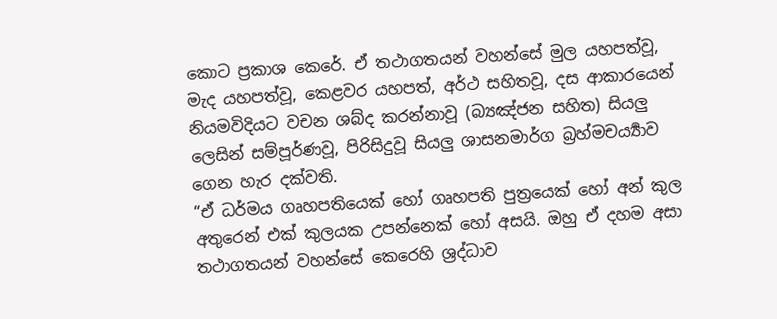කොට ප්‍රකාශ කෙරේ. ඒ තථාගතයන් වහන්සේ මුල යහපත්වූ, මැද යහපත්වූ, කෙළවර යහපත්, අර්ථ සහිතවූ, දස ආකාරයෙන් නියමවිදියට වචන ශබ්ද කරන්නාවූ (බ්‍යඤ්ජන සහිත) සියලු ලෙසින් සම්පූර්ණවූ, පිරිසිදුවූ සියලු ශාසනමාර්ග බ්‍රහ්මචර්‍ය්‍යාව ගෙන හැර දක්වති.
“ඒ ධර්මය ගෘහපතියෙක් හෝ ගෘහපති පුත්‍රයෙක් හෝ අන් කුල අතුරෙන් එක් කුලයක උපන්නෙක් හෝ අසයි. ඔහු ඒ දහම අසා තථාගතයන් වහන්සේ කෙරෙහි ශ්‍රද්ධාව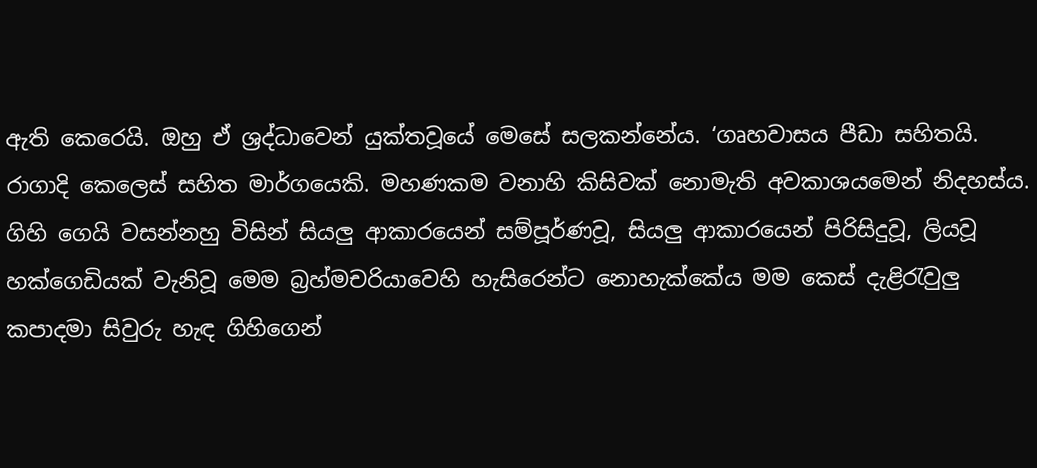ඇති කෙරෙයි. ඔහු ඒ ශ්‍රද්ධාවෙන් යුක්තවූයේ මෙසේ සලකන්නේය. ‘ගෘහවාසය පීඩා සහිතයි. රාගාදි කෙලෙස් සහිත මාර්ගයෙකි. මහණකම වනාහි කිසිවක් නොමැති අවකාශයමෙන් නිදහස්ය. ගිහි ගෙයි වසන්නහු විසින් සියලු ආකාරයෙන් සම්පූර්ණවූ, සියලු ආකාරයෙන් පිරිසිදුවූ, ලියවූ හක්ගෙඩියක් වැනිවූ මෙම බ්‍රහ්මචරියාවෙහි හැසිරෙන්ට නොහැක්කේය මම කෙස් දැළිරැවුලු කපාදමා සිවුරු හැඳ ගිහිගෙන්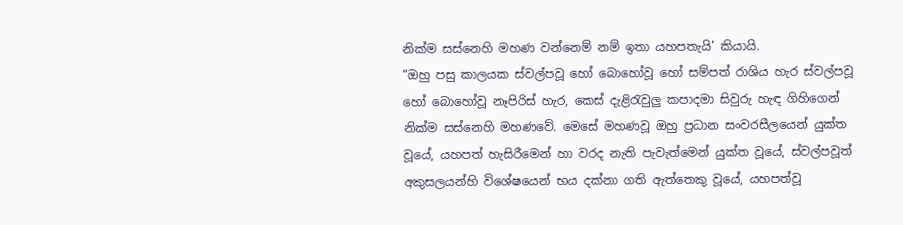නික්ම සස්නෙහි මහණ වන්නෙම් නම් ඉතා යහපතැයි’ කියායි.
“ඔහු පසු කාලයක ස්වල්පවූ හෝ බොහෝවූ හෝ සම්පත් රාශිය හැර ස්වල්පවූ හෝ බොහෝවූ නෑපිරිස් හැර, කෙස් දැළිරැවුලු කපාදමා සිවුරු හැඳ ගිහිගෙන් නික්ම සස්නෙහි මහණවේ. මෙසේ මහණවූ ඔහු ප්‍රධාන සංවරසීලයෙන් යුක්ත වූයේ, යහපත් හැසිරීමෙන් හා වරද නැති පැවැත්මෙන් යුක්ත වූයේ, ස්වල්පවූත් අකුසලයන්හි විශේෂයෙන් භය දක්නා ගති ඇත්තෙකු වූයේ, යහපත්වූ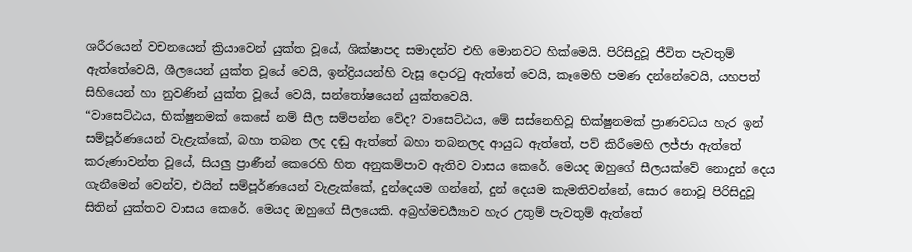ශරීරයෙන් වචනයෙන් ක්‍රියාවෙන් යුක්ත වූයේ, ශික්ෂාපද සමාදන්ව එහි මොනවට හික්මෙයි. පිරිසිදුවූ ජීවිත පැවතුම් ඇත්තේවෙයි, ශීලයෙන් යුක්ත වූයේ වෙයි, ඉන්ද්‍රියයන්හි වැසූ දොරටු ඇත්තේ වෙයි, කෑමෙහි පමණ දන්නේවෙයි, යහපත් සිහියෙන් හා නුවණින් යුක්ත වූයේ වෙයි, සන්තෝෂයෙන් යුක්තවෙයි.
“වාසෙට්ඨය, භික්ෂුනමක් කෙසේ නම් සීල සම්පන්න වේද? වාසෙට්ඨය, මේ සස්නෙහිවූ භික්ෂුනමක් ප්‍රාණවධය හැර ඉන් සම්පූර්ණයෙන් වැළැක්කේ, බහා තබන ලද දඬු ඇත්තේ බහා තබනලද ආයුධ ඇත්තේ, පව් කිරීමෙහි ලජ්ජා ඇත්තේ කරුණාවන්ත වූයේ, සියලු ප්‍රාණීන් කෙරෙහි හිත අනුකම්පාව ඇතිව වාසය කෙරේ. මෙයද ඔහුගේ සීලයක්වේ නොදුන් දෙය ගැනීමෙන් වෙන්ව, එයින් සම්පූර්ණයෙන් වැළැක්කේ, දුන්දෙයම ගන්නේ, දුන් දෙයම කැමතිවන්නේ, සොර නොවූ පිරිසිදුවූ සිතින් යුක්තව වාසය කෙරේ. මෙයද ඔහුගේ සීලයෙකි. අබ්‍රහ්මචර්‍ය්‍යාව හැර උතුම් පැවතුම් ඇත්තේ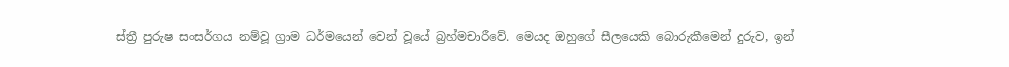ස්ත්‍රී පුරුෂ සංසර්ගය නම්වූ ග්‍රාම ධර්මයෙන් වෙන් වූයේ බ්‍රහ්මචාරීවේ. මෙයද ඔහුගේ සීලයෙකි බොරුකීමෙන් දුරුව, ඉන්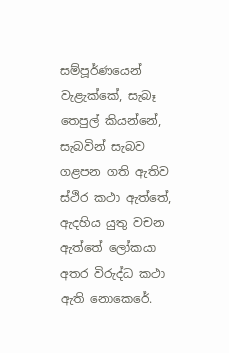සම්පූර්ණයෙන් වැළැක්කේ, සැබෑ තෙපුල් කියන්නේ, සැබවින් සැබව ගළපන ගති ඇතිව ස්ථිර කථා ඇත්තේ, ඇදහිය යුතු වචන ඇත්තේ ලෝකයා අතර විරුද්ධ කථා ඇති නොකෙරේ.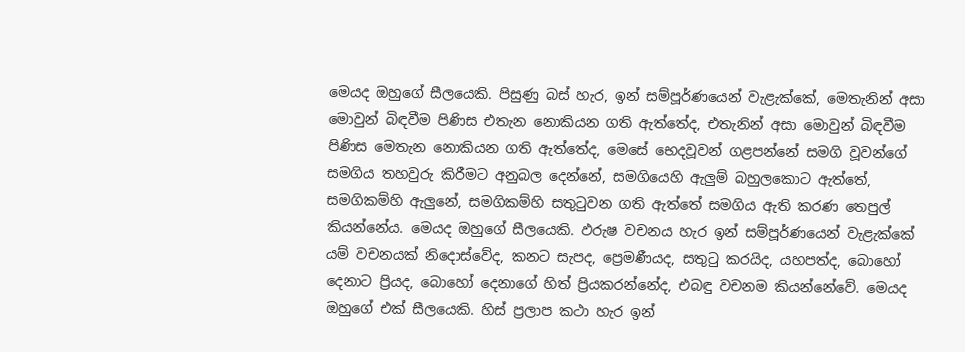මෙයද ඔහුගේ සීලයෙකි. පිසුණු බස් හැර, ඉන් සම්පූර්ණයෙන් වැළැක්කේ, මෙතැනින් අසා මොවුන් බිඳවීම පිණිස එතැන නොකියන ගති ඇත්තේද, එතැනින් අසා මොවුන් බිඳවීම පිණිස මෙතැන නොකියන ගති ඇත්තේද, මෙසේ භෙදවූවන් ගළපන්නේ සමගි වූවන්ගේ සමගිය තහවුරු කිරීමට අනුබල දෙන්නේ, සමගියෙහි ඇලුම් බහුලකොට ඇත්තේ, සමගිකම්හි ඇලුනේ, සමගිකම්හි සතුටුවන ගති ඇත්තේ සමගිය ඇති කරණ තෙපුල් කියන්නේය. මෙයද ඔහුගේ සීලයෙකි. ඵරුෂ වචනය හැර ඉන් සම්පූර්ණයෙන් වැළැක්කේ යම් වචනයක් නිදොස්වේද, කනට සැපද, ප්‍රෙමණීයද, සතුටු කරයිද, යහපත්ද, බොහෝ දෙනාට ප්‍රියද, බොහෝ දෙනාගේ හිත් ප්‍රියකරන්නේද, එබඳු වචනම කියන්නේවේ. මෙයද ඔහුගේ එක් සීලයෙකි. හිස් ප්‍රලාප කථා හැර ඉන්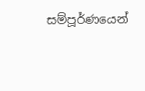සම්පූර්ණයෙන්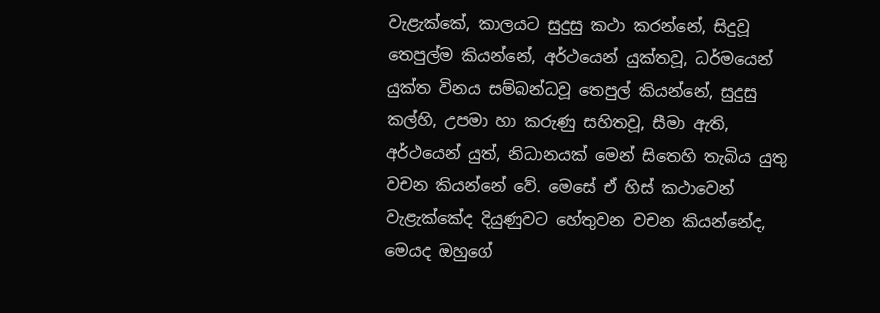වැළැක්කේ, කාලයට සුදුසු කථා කරන්නේ, සිදුවූ තෙපුල්ම කියන්නේ, අර්ථයෙන් යුක්තවූ, ධර්මයෙන් යුක්ත විනය සම්බන්ධවූ තෙපුල් කියන්නේ, සුදුසු කල්හි, උපමා හා කරුණු සහිතවූ, සීමා ඇති, අර්ථයෙන් යුත්, නිධානයක් මෙන් සිතෙහි තැබිය යුතු වචන කියන්නේ වේ. මෙසේ ඒ හිස් කථාවෙන් වැළැක්කේද දියුණුවට හේතුවන වචන කියන්නේද, මෙයද ඔහුගේ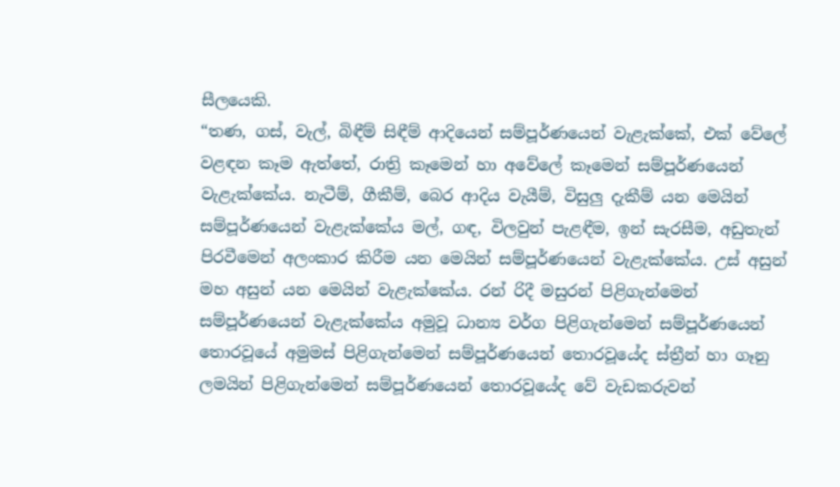සීලයෙකි.
“තණ, ගස්, වැල්, බිඳීම් සිඳීම් ආදියෙන් සම්පූර්ණයෙන් වැළැක්කේ, එක් වේලේ වළඳන කෑම ඇත්තේ, රාත්‍රි කෑමෙන් හා අවේලේ කෑමෙන් සම්පූර්ණයෙන් වැළැක්කේය. නැටීම්, ගීකීම්, බෙර ආදිය වැයීම්, විසුලු දැකීම් යන මෙයින් සම්පූර්ණයෙන් වැළැක්කේය මල්, ගඳ, විලවුන් පැළඳීම, ඉන් සැරසීම, අඩුතැන් පිරවීමෙන් අලංකාර කිරීම යන මෙයින් සම්පූර්ණයෙන් වැළැක්කේය. උස් අසුන් මහ අසුන් යන මෙයින් වැළැක්කේය. රන් රිදී මසුරන් පිළිගැන්මෙන් සම්පූර්ණයෙන් වැළැක්කේය අමුවූ ධාන්‍ය වර්ග පිළිගැන්මෙන් සම්පූර්ණයෙන් තොරවූයේ අමුමස් පිළිගැන්මෙන් සම්පූර්ණයෙන් තොරවූයේද ස්ත්‍රීන් හා ගෑනු ලමයින් පිළිගැන්මෙන් සම්පූර්ණයෙන් තොරවූයේද වේ වැඩකරුවන්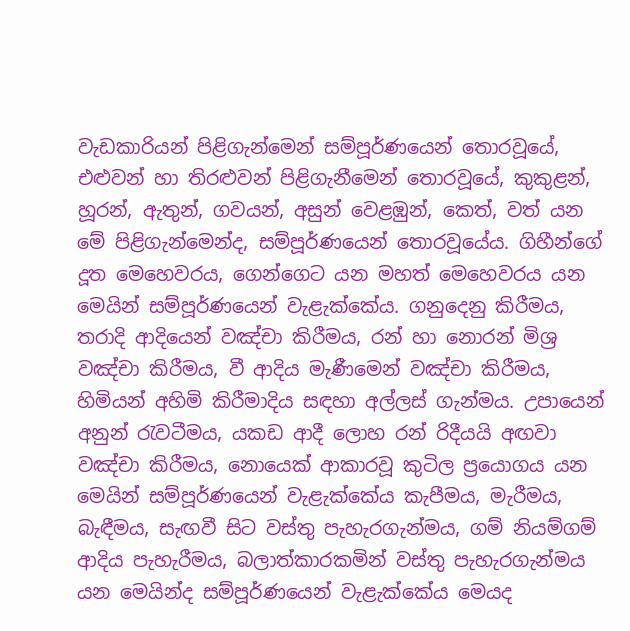වැඩකාරියන් පිළිගැන්මෙන් සම්පූර්ණයෙන් තොරවූයේ, එළුවන් හා තිරළුවන් පිළිගැනීමෙන් තොරවූයේ, කුකුළන්, හූරන්, ඇතුන්, ගවයන්, අසුන් වෙළඹුන්, කෙත්, වත් යන මේ පිළිගැන්මෙන්ද, සම්පූර්ණයෙන් තොරවූයේය. ගිහීන්ගේ දූත මෙහෙවරය, ගෙන්ගෙට යන මහත් මෙහෙවරය යන මෙයින් සම්පූර්ණයෙන් වැළැක්කේය. ගනුදෙනු කිරීමය, තරාදි ආදියෙන් වඤ්චා කිරීමය, රන් හා නොරන් මිශ්‍ර වඤ්චා කිරීමය, වී ආදිය මැණීමෙන් වඤ්චා කිරීමය, හිමියන් අහිමි කිරීමාදිය සඳහා අල්ලස් ගැන්මය. උපායෙන් අනුන් රැවටීමය, යකඩ ආදී ලොහ රන් රිදීයයි අඟවා වඤ්චා කිරීමය, නොයෙක් ආකාරවූ කුටිල ප්‍රයොගය යන මෙයින් සම්පූර්ණයෙන් වැළැක්කේය කැපීමය, මැරීමය, බැඳීමය, සැඟවී සිට වස්තු පැහැරගැන්මය, ගම් නියම්ගම් ආදිය පැහැරීමය, බලාත්කාරකමින් වස්තු පැහැරගැන්මය යන මෙයින්ද සම්පූර්ණයෙන් වැළැක්කේය මෙයද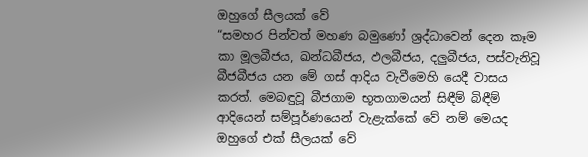ඔහුගේ සීලයක් වේ
“සමහර පින්වත් මහණ බමුණෝ ශ්‍රද්ධාවෙන් දෙන කෑම කා මූලබීජය, ඛන්ධබීජය, ඵලබීජය, දලුබීජය, පස්වැනිවූ බීජබීජය යන මේ ගස් ආදිය වැවීමෙහි යෙදී වාසය කරත්. මෙබඳුවූ බීජගාම භූතගාමයන් සිඳීම් බිඳීම් ආදියෙන් සම්පූර්ණයෙන් වැළැක්කේ වේ නම් මෙයද ඔහුගේ එක් සීලයක් වේ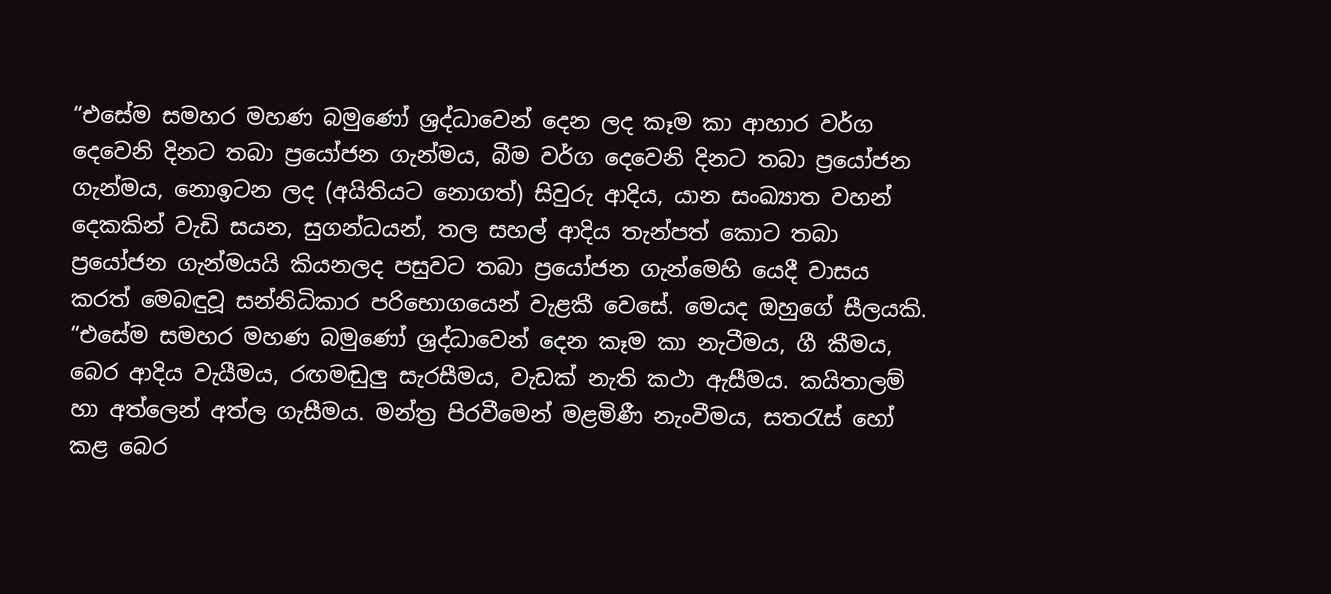“එසේම සමහර මහණ බමුණෝ ශ්‍රද්ධාවෙන් දෙන ලද කෑම කා ආහාර වර්ග දෙවෙනි දිනට තබා ප්‍රයෝජන ගැන්මය, බීම වර්ග දෙවෙනි දිනට තබා ප්‍රයෝජන ගැන්මය, නොඉටන ලද (අයිතියට නොගත්) සිවුරු ආදිය, යාන සංඛ්‍යාත වහන් දෙකකින් වැඩි සයන, සුගන්ධයන්, තල සහල් ආදිය තැන්පත් කොට තබා ප්‍රයෝජන ගැන්මයයි කියනලද පසුවට තබා ප්‍රයෝජන ගැන්මෙහි යෙදී වාසය කරත් මෙබඳුවූ සන්නිධිකාර පරිභොගයෙන් වැළකී වෙසේ. මෙයද ඔහුගේ සීලයකි.
“එසේම සමහර මහණ බමුණෝ ශ්‍රද්ධාවෙන් දෙන කෑම කා නැටීමය, ගී කීමය, බෙර ආදිය වැයීමය, රඟමඬුලු සැරසීමය, වැඩක් නැති කථා ඇසීමය. කයිතාලම් හා අත්ලෙන් අත්ල ගැසීමය. මන්ත්‍ර පිරවීමෙන් මළමිණී නැංවීමය, සතරැස් හෝ කළ බෙර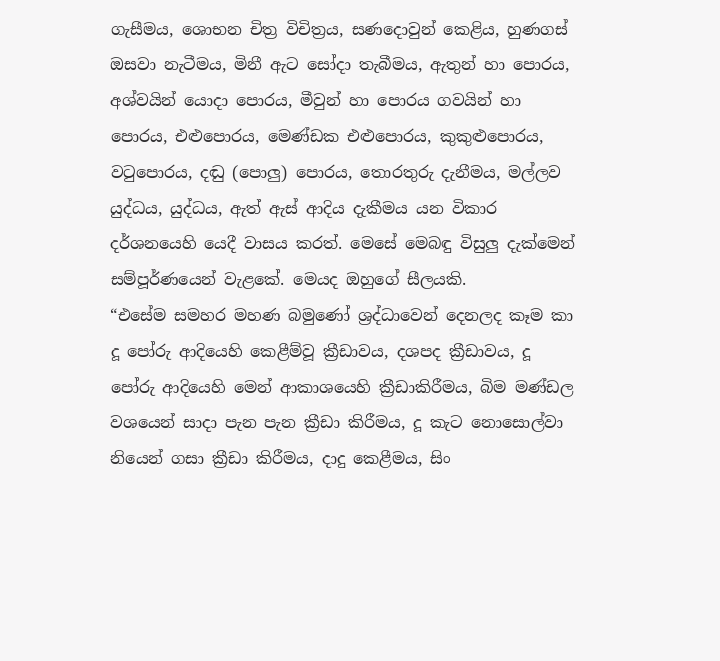ගැසීමය, ශොභන චිත්‍ර විචිත්‍රය, සණදොවුන් කෙළිය, හුණගස් ඔසවා නැටීමය, මිනී ඇට සෝදා තැබීමය, ඇතුන් හා පොරය, අශ්වයින් යොදා පොරය, මීවුන් හා පොරය ගවයින් හා පොරය, එළුපොරය, මෙණ්ඩක එළුපොරය, කුකුළුපොරය, වටුපොරය, දඬු (පොලු) පොරය, තොරතුරු දැනීමය, මල්ලව යුද්ධය, යුද්ධය, ඇත් ඇස් ආදිය දැකීමය යන විකාර දර්ශනයෙහි යෙදී වාසය කරත්. මෙසේ මෙබඳු විසුලු දැක්මෙන් සම්පූර්ණයෙන් වැළකේ. මෙයද ඔහුගේ සීලයකි.
“එසේම සමහර මහණ බමුණෝ ශ්‍රද්ධාවෙන් දෙනලද කෑම කා දූ පෝරු ආදියෙහි කෙළීම්වූ ක්‍රීඩාවය, දශපද ක්‍රීඩාවය, දූ පෝරු ආදියෙහි මෙන් ආකාශයෙහි ක්‍රීඩාකිරීමය, බිම මණ්ඩල වශයෙන් සාදා පැන පැන ක්‍රීඩා කිරීමය, දූ කැට නොසොල්වා නියෙන් ගසා ක්‍රීඩා කිරීමය, දාදු කෙළීමය, සිං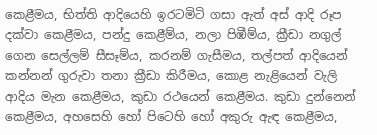කෙළීමය, භිත්ති ආදියෙහි ඉරටමිටි ගසා ඇත් අස් ආදි රූප දක්වා කෙළීමය, පන්දු කෙළීම්ය, නලා පිඹීම්ය, ක්‍රීඩා නගුල් ගෙන සෙල්ලම් සීසෑම්ය, කරනම් ගැසීමය, තල්පත් ආදියෙන් කන්නන් ගුරුවා තනා ක්‍රීඩා කිරීමය, කොළ නැළියෙන් වැලි ආදිය මැන කෙළීමය, කුඩා රථයෙන් කෙළීමය. කුඩා දුන්නෙන් කෙළීමය, අහසෙහි හෝ පිටෙහි හෝ අකුරු ඇඳ කෙළීමය,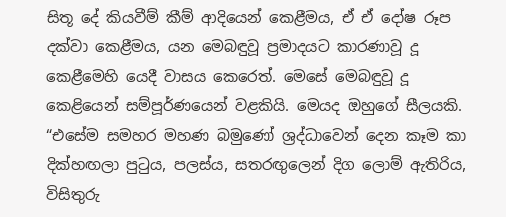සිතූ දේ කියවීම් කීම් ආදියෙන් කෙළීමය, ඒ ඒ දෝෂ රූප දක්වා කෙළීමය, යන මෙබඳුවූ ප්‍රමාදයට කාරණාවූ දූ කෙළීමෙහි යෙදී වාසය කෙරෙත්. මෙසේ මෙබඳුවූ දූ කෙළියෙන් සම්පූර්ණයෙන් වළකියි. මෙයද ඔහුගේ සීලයකි.
“එසේම සමහර මහණ බමුණෝ ශ්‍රද්ධාවෙන් දෙන කෑම කා දික්හඟලා පුටුය, පලස්ය, සතරඟුලෙන් දිග ලොම් ඇතිරිය, විසිතුරු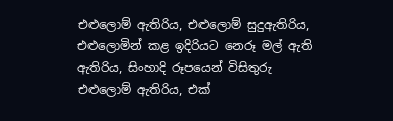එළුලොම් ඇතිරිය, එළුලොම් සුදුඇතිරිය, එළුලොමින් කළ ඉදිරියට නෙරූ මල් ඇති ඇතිරිය, සිංහාදි රූපයෙන් විසිතුරු එළුලොම් ඇතිරිය, එක්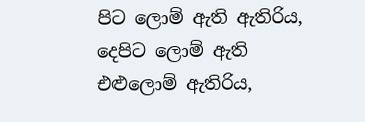පිට ලොම් ඇති ඇතිරිය, දෙපිට ලොම් ඇති එළුලොම් ඇතිරිය,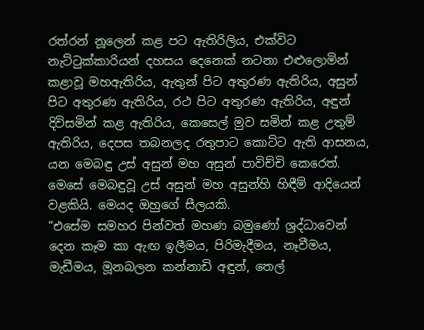රත්රන් නූලෙන් කළ පට ඇතිරිලිය, එක්විට නැට්ටුක්කාරියන් දහසය දෙනෙක් නටනා එළුලොමින් කළාවූ මහඇතිරිය, ඇතුන් පිට අතුරණ ඇතිරිය, අසුන් පිට අතුරණ ඇතිරිය, රථ පිට අතුරණ ඇතිරිය, අඳුන් දිවිසමින් කළ ඇතිරිය, කෙසෙල් මුව සමින් කළ උතුම් ඇතිරිය, දෙපස තබනලද රතුපාට කොට්ට ඇති ආසනය, යන මෙබඳු උස් අසුන් මහ අසුන් පාවිච්චි කෙරෙත්. මෙසේ මෙබඳුවූ උස් අසුන් මහ අසුන්හි හිඳීම් ආදියෙන් වළකියි. මෙයද ඔහුගේ සීලයකි.
“එසේම සමහර පින්වත් මහණ බමුණෝ ශ්‍රද්ධාවෙන් දෙන කෑම කා ඇඟ ඉලීමය, පිරිමැදීමය, නෑවීමය, මැඩීමය, මූනබලන කන්නාඩි අඳුන්, තෙල්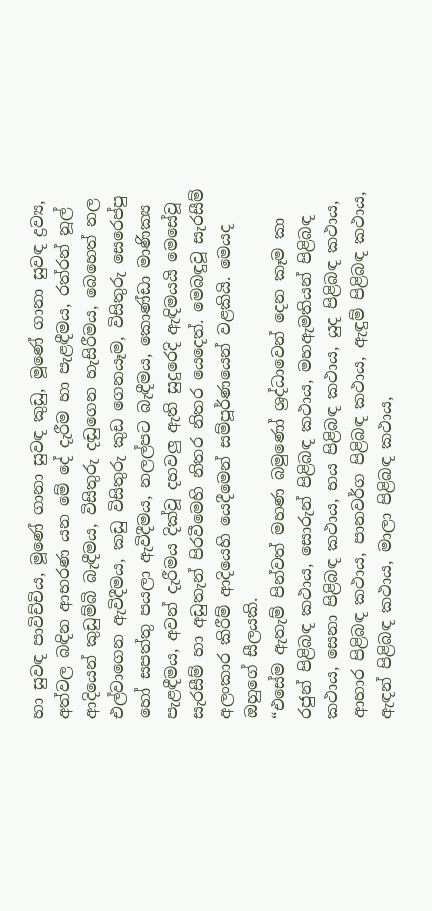හා සුවඳ පාවිච්චිය, මූණේ ගානා සුවඳ කුඩු, මූණේ ගානා සුවඳ ද්‍රව්‍ය, අත්වල බඳින ආභරණ යන මේ දේ දැරීම හා පැළඳීමය, රත්රන් නූල් ආදියෙන් කුඩුම්බි බැඳීමය, විසිතුරු දඬුගෙන හැසිරීමය, බෙහෙත් නල එල්වාගෙන ඇවිදීමය, කඩු විසිතුරු කුඩ ගෙනයෑම, විසිතුරු සෙරෙප්පු හෝ සපත්තු පයලා ඇවිදීමය, නලල්පට බැඳීමය, කොණ්ඩා මාණික්‍ය පැළඳීමය, අවන් දැරීමය දික්වූ දහවලු ඇති සුදුරෙදි ඇඳිමයයි මෙසේවූ සැරසීම් හා අඩුතැන් පිරවීමෙහි නිතර නිතර යෙදෙත්. මෙබඳුවූ සැරසීම් අලංකාර කිරීම් ආදියෙහි යෙදීමෙන් සම්පූර්ණයෙන් වළකියි. මෙයද ඔහුගේ සීලයකි.
“එසේම ඇතැම් පින්වත් මහණ බමුණෝ ශ්‍රද්ධාවෙන් දෙන කෑම කා රජුන් පිළිබඳ කථාය, සොරුන් පිළිබඳ කථාය, මහඇමතියන් පිළිබඳ කථාය, සෙනා පිළිබඳ කථාය, භය පිළිබඳ කථාය, යුද පිළිබඳ කථාය, ආහාර පිළිබඳ කථාය, පානවර්ග පිළිබඳ කථාය, ඇඳුම් පිළිබඳ කථාය, ඇඳන් පිළිබඳ කථාය, මාලා පිළිබඳ කථාය,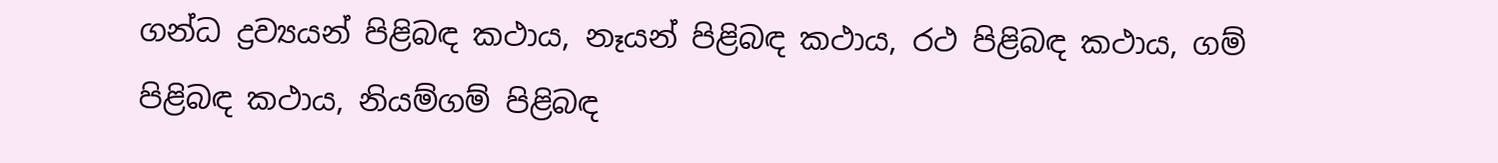ගන්ධ ද්‍රව්‍යයන් පිළිබඳ කථාය, නෑයන් පිළිබඳ කථාය, රථ පිළිබඳ කථාය, ගම් පිළිබඳ කථාය, නියම්ගම් පිළිබඳ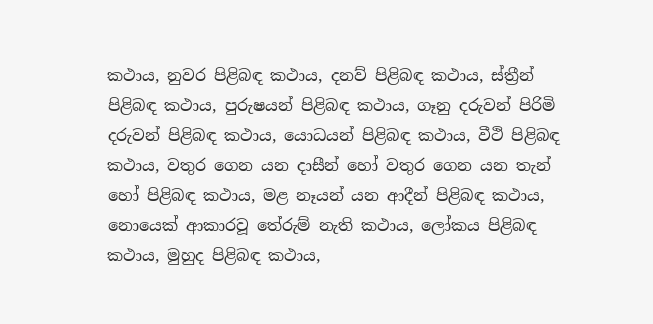කථාය, නුවර පිළිබඳ කථාය, දනව් පිළිබඳ කථාය, ස්ත්‍රීන් පිළිබඳ කථාය, පුරුෂයන් පිළිබඳ කථාය, ගෑනු දරුවන් පිරිමි දරුවන් පිළිබඳ කථාය, යොධයන් පිළිබඳ කථාය, වීථි පිළිබඳ කථාය, වතුර ගෙන යන දාසීන් හෝ වතුර ගෙන යන තැන් හෝ පිළිබඳ කථාය, මළ නෑයන් යන ආදීන් පිළිබඳ කථාය, නොයෙක් ආකාරවූ තේරුම් නැති කථාය, ලෝකය පිළිබඳ කථාය, මුහුද පිළිබඳ කථාය,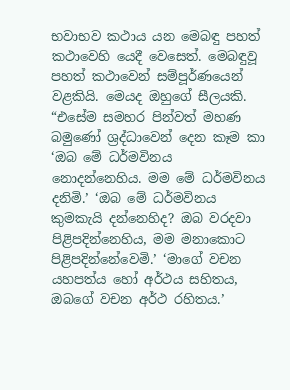භවාභව කථාය යන මෙබඳු පහත් කථාවෙහි යෙදී වෙසෙත්. මෙබඳුවූ පහත් කථාවෙන් සම්පූර්ණයෙන් වළකියි. මෙයද ඔහුගේ සීලයකි.
“එසේම සමහර පින්වත් මහණ බමුණෝ ශ්‍රද්ධාවෙන් දෙන කෑම කා ‘ඔබ මේ ධර්මවිනය නොදන්නෙහිය. මම මේ ධර්මවිනය දනිමි.’ ‘ඔබ මේ ධර්මවිනය කුමකැයි දන්නෙහිද? ඔබ වරදවා පිළිපදින්නෙහිය, මම මනාකොට පිළිපදින්නේවෙමි.’ ‘මාගේ වචන යහපත්ය හෝ අර්ථය සහිතය, ඔබගේ වචන අර්ථ රහිතය.’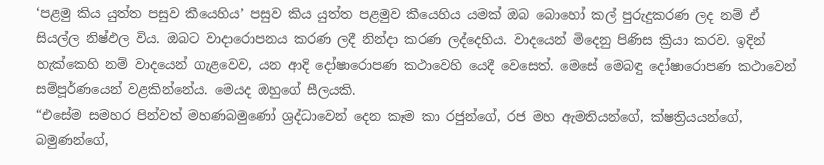‘පළමු කිය යුත්ත පසුව කීයෙහිය’ පසුව කිය යුත්ත පළමුව කීයෙහිය යමක් ඔබ බොහෝ කල් පුරුදුකරණ ලද නම් ඒ සියල්ල නිෂ්ඵල විය. ඔබට වාදාරොපනය කරණ ලදී නින්දා කරණ ලද්දෙහිය. වාදයෙන් මිදෙනු පිණිස ක්‍රියා කරව. ඉදින් හැක්කෙහි නම් වාදයෙන් ගැළවෙව, යන ආදි දෝෂාරොපණ කථාවෙහි යෙදී වෙසෙත්. මෙසේ මෙබඳු දෝෂාරොපණ කථාවෙන් සම්පූර්ණයෙන් වළකින්නේය. මෙයද ඔහුගේ සීලයකි.
“එසේම සමහර පින්වත් මහණබමුණෝ ශ්‍රද්ධාවෙන් දෙන කෑම කා රජුන්ගේ, රජ මහ ඇමතියන්ගේ, ක්ෂත්‍රියයන්ගේ, බමුණන්ගේ,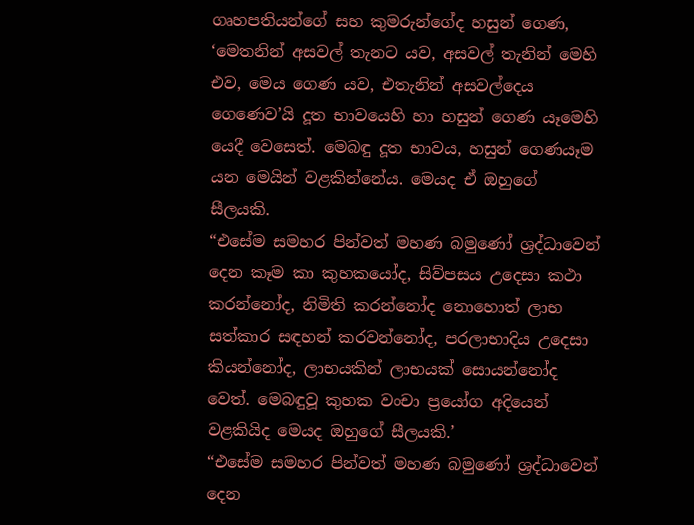ගෘහපතියන්ගේ සහ කුමරුන්ගේද හසුන් ගෙණ, ‘මෙතනින් අසවල් තැනට යව, අසවල් තැනින් මෙහි එව, මෙය ගෙණ යව, එතැනින් අසවල්දෙය ගෙණෙව’යි දූත භාවයෙහි හා හසුන් ගෙණ යෑමෙහි යෙදී වෙසෙත්. මෙබඳු දූත භාවය, හසුන් ගෙණයෑම යන මෙයින් වළකින්නේය. මෙයද ඒ ඔහුගේ සීලයකි.
“එසේම සමහර පින්වත් මහණ බමුණෝ ශ්‍රද්ධාවෙන් දෙන කෑම කා කුහකයෝද, සිව්පසය උදෙසා කථා කරන්නෝද, නිමිති කරන්නෝද නොහොත් ලාභ සත්කාර සඳහන් කරවන්නෝද, පරලාභාදිය උදෙසා කියන්නෝද, ලාභයකින් ලාභයක් සොයන්නෝද වෙත්. මෙබඳුවූ කුහක වංචා ප්‍රයෝග අදියෙන් වළකියිද මෙයද ඔහුගේ සීලයකි.’
“එසේම සමහර පින්වත් මහණ බමුණෝ ශ්‍රද්ධාවෙන් දෙන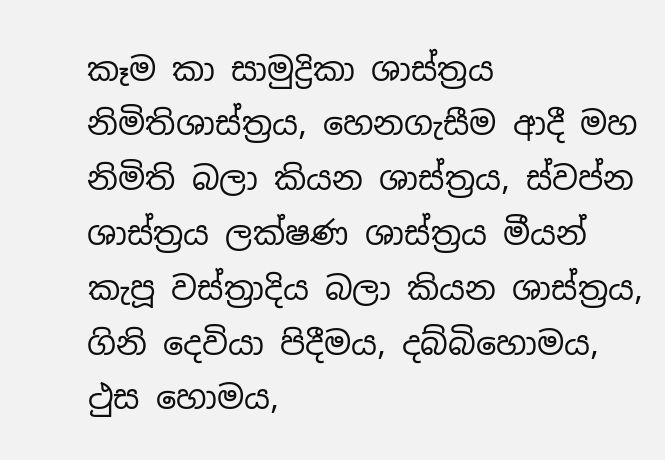කෑම කා සාමුද්‍රිකා ශාස්ත්‍රය නිමිතිශාස්ත්‍රය, හෙනගැසීම ආදී මහ නිමිති බලා කියන ශාස්ත්‍රය, ස්වප්න ශාස්ත්‍රය ලක්ෂණ ශාස්ත්‍රය මීයන් කැපූ වස්ත්‍රාදිය බලා කියන ශාස්ත්‍රය, ගිනි දෙවියා පිදීමය, දබ්බිහොමය, ථුස හොමය,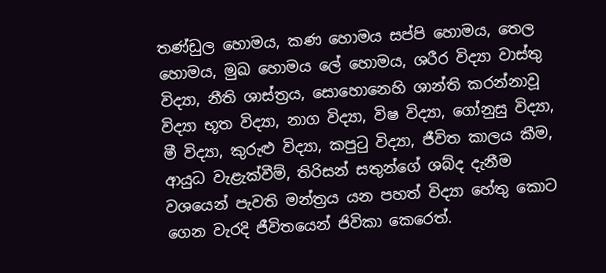තණ්ඩුල හොමය, කණ හොමය සප්පි හොමය, තෙල හොමය, මුඛ හොමය ලේ හොමය, ශරීර විද්‍යා වාස්තු විද්‍යා, නීති ශාස්ත්‍රය, සොහොනෙහි ශාන්ති කරන්නාවූ විද්‍යා භූත විද්‍යා, නාග විද්‍යා, විෂ විද්‍යා, ගෝනුසු විද්‍යා, මී විද්‍යා, කුරුළු විද්‍යා, කපුටු විද්‍යා, ජීවිත කාලය කීම, ආයුධ වැළැක්වීම්, තිරිසන් සතුන්ගේ ශබ්ද දැනීම වශයෙන් පැවති මන්ත්‍රය යන පහත් විද්‍යා හේතු කොට ගෙන වැරදි ජීවිතයෙන් ජිවිකා කෙරෙත්.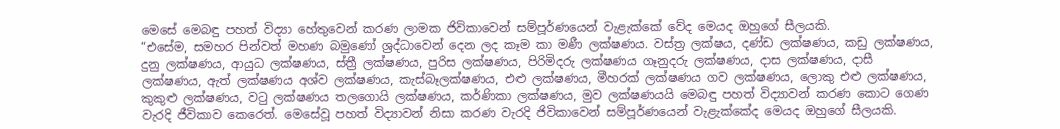මෙසේ මෙබඳු පහත් විද්‍යා හේතුවෙන් කරණ ලාමක ජිවිකාවෙන් සම්පූර්ණයෙන් වැළැක්කේ වේද මෙයද ඔහුගේ සීලයකි.
“එසේම, සමහර පින්වත් මහණ බමුණෝ ශ්‍රද්ධාවෙන් දෙන ලද කෑම කා මණී ලක්ෂණය. වස්ත්‍ර ලක්ෂය, දණ්ඩ ලක්ෂණය, කඩු ලක්ෂණය, දුනු ලක්ෂණය, ආයුධ ලක්ෂණය, ස්ත්‍රී ලක්ෂණය, පුරිස ලක්ෂණය, පිරිමිදරු ලක්ෂණය ගෑනුදරු ලක්ෂණය, දාස ලක්ෂණය, දාසී ලක්ෂණය, ඇත් ලක්ෂණය අශ්ව ලක්ෂණය, කැස්බෑලක්ෂණය, එළු ලක්ෂණය, මීහරක් ලක්ෂණය ගව ලක්ෂණය, ලොකු එළු ලක්ෂණය, කුකුළු ලක්ෂණය, වටු ලක්ෂණය තලගොයි ලක්ෂණය, කර්ණිකා ලක්ෂණය, මුව ලක්ෂණයයි මෙබඳු පහත් විද්‍යාවන් කරණ කොට ගෙණ වැරදි ජීවිකාව කෙරෙත්. මෙසේවූ පහත් විද්‍යාවන් නිසා කරණ වැරදි ජිවිකාවෙන් සම්පූර්ණයෙන් වැළැක්කේද මෙයද ඔහුගේ සීලයකි.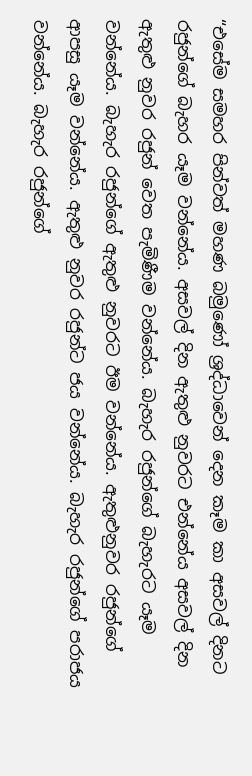“එසේම සමහර පින්වත් මහණ බමුණෝ ශ්‍රද්ධාවෙන් දෙන කෑම කා අසවල් දිනට රජුන්ගේ බැහර යෑම වන්නේය. අසවල් දින ඇතුළු නුවරට එන්නේය අසවල් දින ඇතුළු නුවර රජුන් වෙත පැමිණීම වන්නේය. බැහැර රජුන්ගේ බැහැරට යෑම වන්නේය. බැහැර රජුන්ගේ ඇතුළු නුවරට ඊම වන්නේය. ඇතුළුනුවර රජුන්ගේ ආපසු යෑම වන්නේය. ඇතුළු නුවර රජුන්ට ජය වන්නේය. බැහැර රජුන්ගේ පරාජය වන්නේය. බැහැර රජුන්ගේ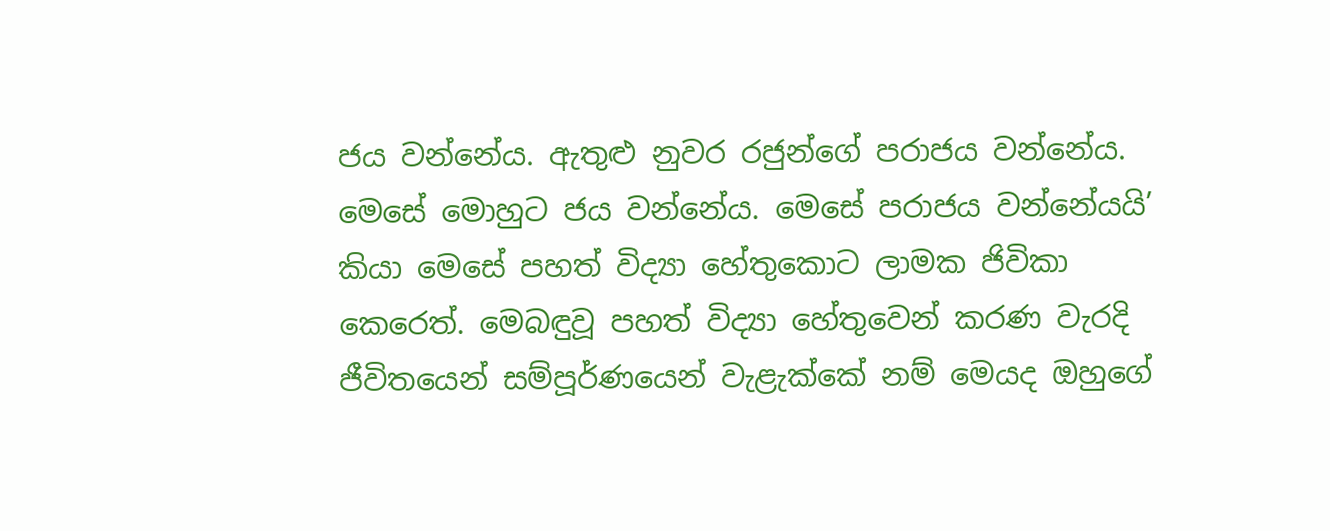ජය වන්නේය. ඇතුළු නුවර රජුන්ගේ පරාජය වන්නේය. මෙසේ මොහුට ජය වන්නේය. මෙසේ පරාජය වන්නේයයි’ කියා මෙසේ පහත් විද්‍යා හේතුකොට ලාමක ජිවිකා කෙරෙත්. මෙබඳුවූ පහත් විද්‍යා හේතුවෙන් කරණ වැරදි ජීවිතයෙන් සම්පූර්ණයෙන් වැළැක්කේ නම් මෙයද ඔහුගේ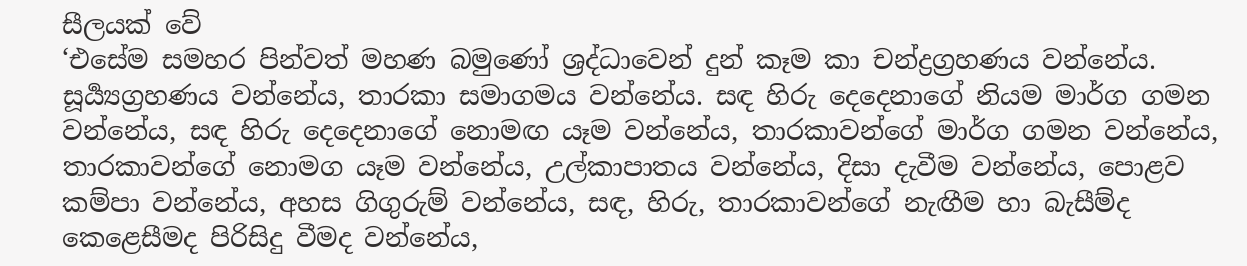සීලයක් වේ
‘එසේම සමහර පින්වත් මහණ බමුණෝ ශ්‍රද්ධාවෙන් දුන් කෑම කා චන්ද්‍රග්‍රහණය වන්නේය. සූර්‍ය්‍යග්‍රහණය වන්නේය, තාරකා සමාගමය වන්නේය. සඳ හිරු දෙදෙනාගේ නියම මාර්ග ගමන වන්නේය, සඳ හිරු දෙදෙනාගේ නොමඟ යෑම වන්නේය, තාරකාවන්ගේ මාර්ග ගමන වන්නේය, තාරකාවන්ගේ නොමග යෑම වන්නේය, උල්කාපාතය වන්නේය, දිසා දැවීම වන්නේය, පොළව කම්පා වන්නේය, අහස ගිගුරුම් වන්නේය, සඳ, හිරු, තාරකාවන්ගේ නැඟීම හා බැසීම්ද කෙළෙසීමද පිරිසිදු වීමද වන්නේය,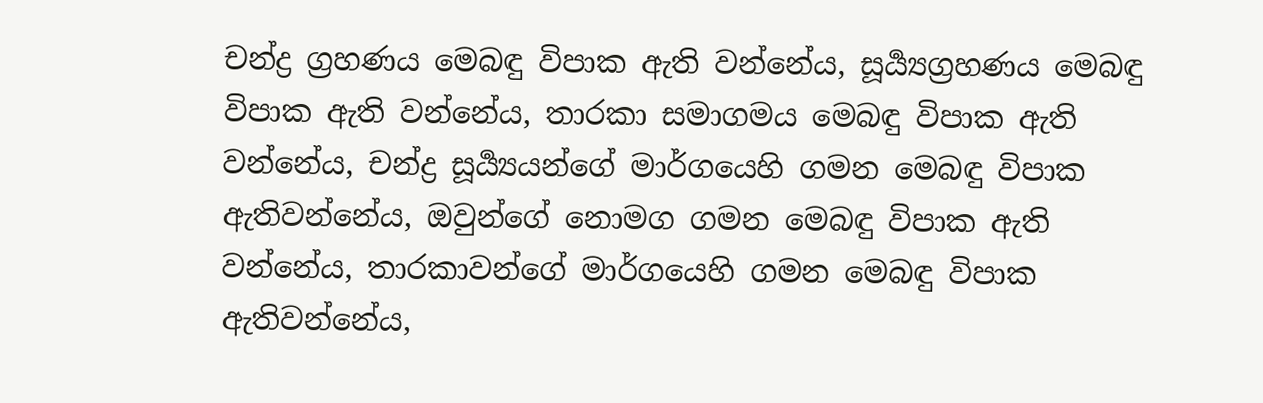චන්ද්‍ර ග්‍රහණය මෙබඳු විපාක ඇති වන්නේය, සූර්‍ය්‍යග්‍රහණය මෙබඳු විපාක ඇති වන්නේය, තාරකා සමාගමය මෙබඳු විපාක ඇති වන්නේය, චන්ද්‍ර සූර්‍ය්‍යයන්ගේ මාර්ගයෙහි ගමන මෙබඳු විපාක ඇතිවන්නේය, ඔවුන්ගේ නොමග ගමන මෙබඳු විපාක ඇති වන්නේය, තාරකාවන්ගේ මාර්ගයෙහි ගමන මෙබඳු විපාක ඇතිවන්නේය,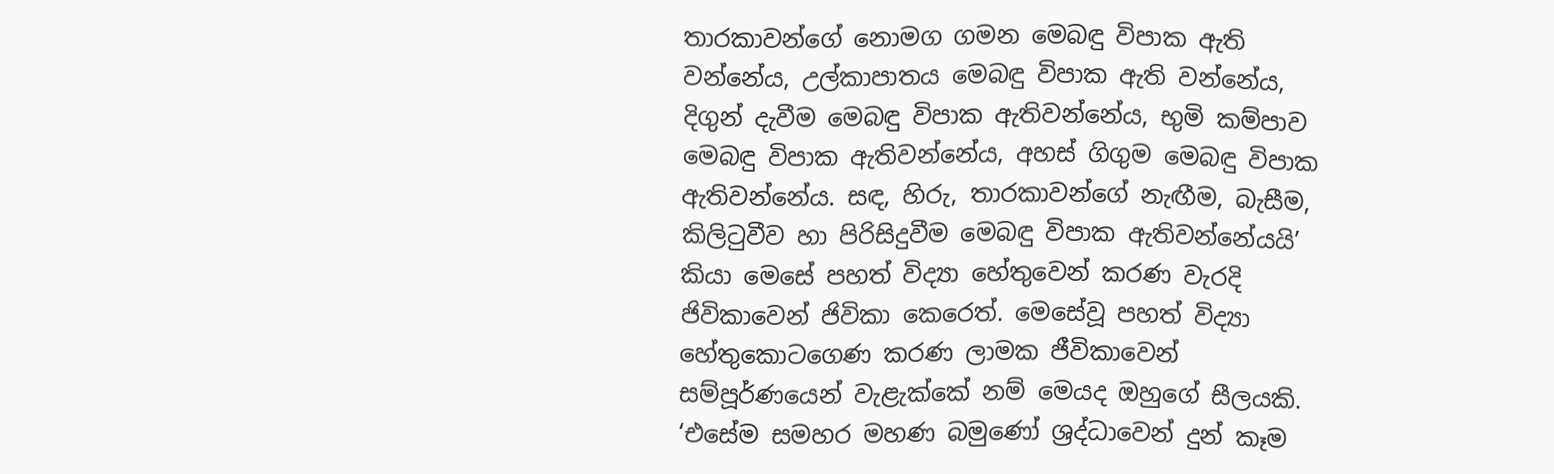තාරකාවන්ගේ නොමග ගමන මෙබඳු විපාක ඇති වන්නේය, උල්කාපාතය මෙබඳු විපාක ඇති වන්නේය, දිගුන් දැවීම මෙබඳු විපාක ඇතිවන්නේය, භුමි කම්පාව මෙබඳු විපාක ඇතිවන්නේය, අහස් ගිගුම මෙබඳු විපාක ඇතිවන්නේය. සඳ, හිරු, තාරකාවන්ගේ නැඟීම, බැසීම, කිලිටුවීව හා පිරිසිදුවීම මෙබඳු විපාක ඇතිවන්නේයයි’ කියා මෙසේ පහත් විද්‍යා හේතුවෙන් කරණ වැරදි ජිවිකාවෙන් ජිවිකා කෙරෙත්. මෙසේවූ පහත් විද්‍යා හේතුකොටගෙණ කරණ ලාමක ජීවිකාවෙන් සම්පූර්ණයෙන් වැළැක්කේ නම් මෙයද ඔහුගේ සීලයකි.
‘එසේම සමහර මහණ බමුණෝ ශ්‍රද්ධාවෙන් දුන් කෑම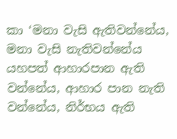කා ‘මනා වැසි ඇතිවන්නේය, මනා වැසි නැතිවන්නේය යහපත් ආහාරපාන ඇති වන්නේය, ආහාර පාන නැති වන්නේය, නිර්භය ඇති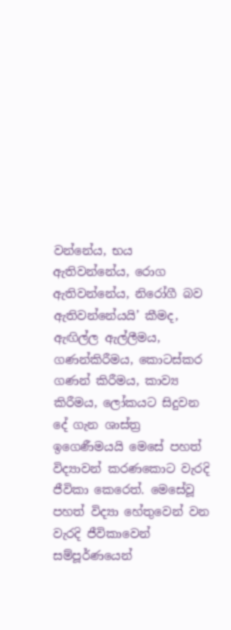වන්නේය, භය ඇතිවන්නේය, රොග ඇතිවන්නේය, නිරෝගී බව ඇතිවන්නේයයි’ කීමද, ඇඟිල්ල ඇල්ලීමය, ගණන්කිරීමය, කොටස්කර ගණන් කිරීමය, කාව්‍ය කිරීමය, ලෝකයට සිදුවන දේ ගැන ශාස්ත්‍ර ඉගෙණීමයයි මෙසේ පහත් විද්‍යාවන් කරණකොට වැරදි ජීවිකා කෙරෙත්. මෙසේවූ පහත් විද්‍යා හේතුවෙන් වන වැරදි ජීවිකාවෙන් සම්පූර්ණයෙන්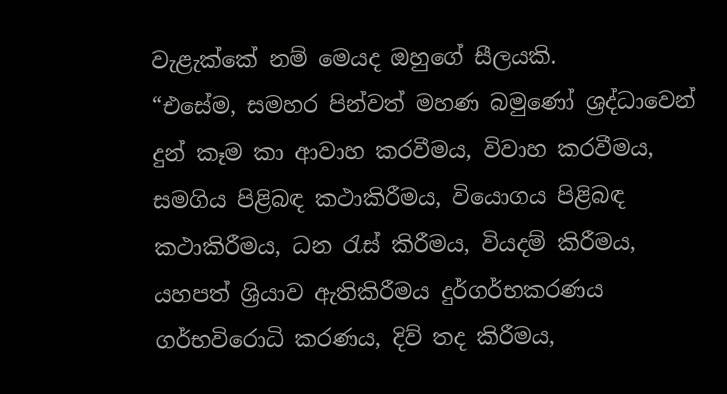වැළැක්කේ නම් මෙයද ඔහුගේ සීලයකි.
“එසේම, සමහර පින්වත් මහණ බමුණෝ ශ්‍රද්ධාවෙන් දුන් කෑම කා ආවාහ කරවීමය, විවාහ කරවීමය, සමගිය පිළිබඳ කථාකිරීමය, වියොගය පිළිබඳ කථාකිරීමය, ධන රැස් කිරීමය, වියදම් කිරීමය, යහපත් ශ්‍රියාව ඇතිකිරීමය දුර්ගර්භකරණය ගර්භවිරොධි කරණය, දිව් තද කිරීමය,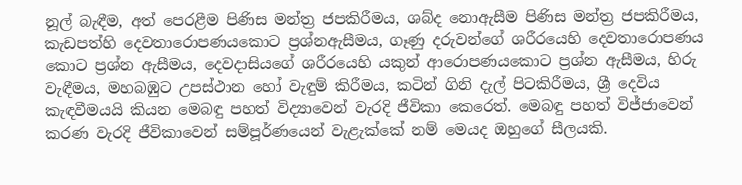නූල් බැඳීම, අත් පෙරළීම පිණිස මන්ත්‍ර ජපකිරීමය, ශබ්ද නොඇසීම පිණිස මන්ත්‍ර ජපකිරීමය, කැඩපත්හි දෙවතාරොපණයකොට ප්‍රශ්නඇසීමය, ගෑණු දරුවන්ගේ ශරීරයෙහි දෙවතාරොපණය කොට ප්‍රශ්න ඇසීමය, දෙවදාසියගේ ශරීරයෙහි යකුන් ආරොපණයකොට ප්‍රශ්න ඇසීමය, හිරු වැඳීමය, මහබඹුට උපස්ථාන හෝ වැඳුම් කිරීමය, කටින් ගිනි දැල් පිටකිරීමය, ශ්‍රී දෙවිය කැඳවීමයයි කියන මෙබඳු පහත් විද්‍යාවෙන් වැරදි ජීවිකා කෙරෙත්. මෙබඳු පහත් විජ්ජාවෙන් කරණ වැරදි ජීවිකාවෙන් සම්පූර්ණයෙන් වැළැක්කේ නම් මෙයද ඔහුගේ සීලයකි.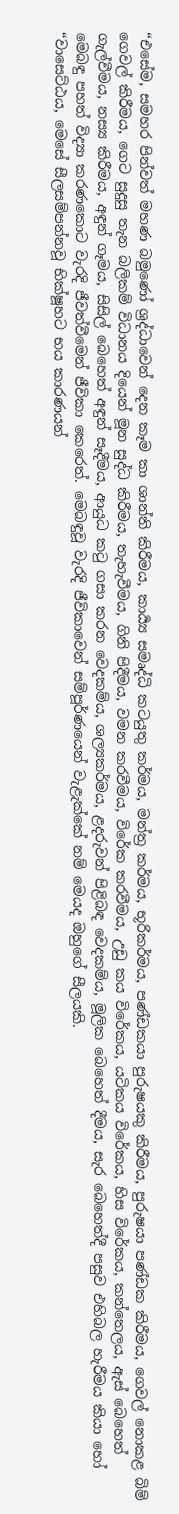“එසේම, සමහර පින්වත් මහණ බමුණෝ ශ්‍රද්ධාවෙන් දෙන කෑම කා ශාන්ති කිරීමය, කාර්‍ය්‍ය සමෘද්ධි කටයුතු කර්මය, මන්ත්‍ර කර්මය, භූරිකර්මය, පණ්ඩකයා පුරුෂයකු කිරීමය, පුරුෂයා පණ්ඩක කිරීමය, ගෙවල් නොකළ බිම් ගෙවල් කිරීමය, ගෙට සුදුසු තැන බලිකම් විධානය දියෙන් මූන සුද්ධ කිරීමය, තැහැවීමය, ගිනි පිදීමය, වමන කරවීමය, විරේක කරවීමය, උඩු කය විරේකය, යටිකය විරේකය, හිස විරේකය, කන්තෙලය, ඇස් බෙහෙත් ගැල්වීමය, නස්‍ය කිරීමය, අඳුන් ගෑමය, සිසිල් බෙහෙත් අඳුන් සෑදීමය, ආයුධ කටු ගසා කරන වෙදකම්ය, ශල්‍යකර්මය, ළදරුවන් පිළිබඳ වෙදකම්ය, මූලික බෙහෙත් දීමය, සැර බෙහෙත්දී පසුව එහිබල හැරීමය කියා හෝ මෙබඳු පහත් විද්‍යා කරණකොට වැරදි ජීවත්වීමෙන් ජීවිකා කෙරෙත්. මෙබඳුවූ වැරදි ජීවිකාවෙන් සම්පූර්ණයෙන් වැළැක්කේ නම් මෙයද ඔහුගේ සීලයකි.
“වාසෙට්ඨය, මෙසේ සීලසම්පන්නවූ භික්ෂූහට භය කාරණයන්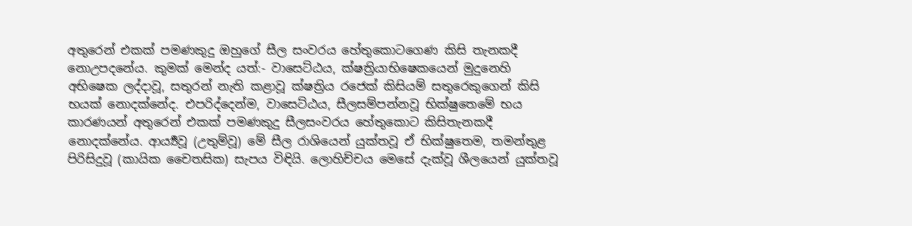අතුරෙන් එකක් පමණකුදු ඔහුගේ සීල සංවරය හේතුකොටගෙණ කිසි තැනකදී නොඋපදනේය. කුමක් මෙන්ද යත්:- වාසෙට්ඨය, ක්ෂත්‍රියාභිෂෙකයෙන් මුදුනෙහි අභිෂෙක ලද්දාවූ, සතුරන් නැති කළාවූ ක්ෂත්‍රිය රජෙක් කිසියම් සතුරෙකුගෙන් කිසි භයක් නොදක්නේද. එපරිද්දෙන්ම, වාසෙට්ඨය, සීලසම්පන්නවූ භික්ෂුතෙමේ භය කාරණයන් අතුරෙන් එකක් පමණකුදු සීලසංවරය හේතුකොට කිසිතැනකදී නොදක්නේය. ආර්‍ය්‍යවූ (උතුම්වූ) මේ සීල රාශියෙන් යුක්තවූ ඒ භික්ෂුතෙම, තමන්තුළ පිරිසිදුවූ (කායික චෛතසික) සැපය විඳියි. ලොහිච්චය මෙසේ දැක්වූ ශීලයෙන් යුක්තවූ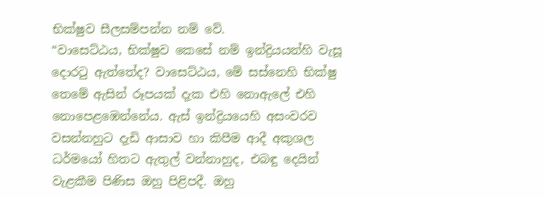භික්ෂුව සීලසම්පන්න නම් වේ.
“වාසෙට්ඨය, භික්ෂුව කෙසේ නම් ඉන්ද්‍රියයන්හි වැසූ දොරටු ඇත්තේද? වාසෙට්ඨය, මේ සස්නෙහි භික්ෂු තෙමේ ඇසින් රූපයක් දැක එහි නොඇලේ එහි නොපෙළඹෙන්නේය. ඇස් ඉන්ද්‍රියයෙහි අසංවරව වසන්නහුට දැඩි ආසාව හා කිපීම ආදී අකුශල ධර්මයෝ හිතට ඇතුල් වන්නාහුද, එබඳු දෙයින් වැළකීම පිණිස ඔහු පිළිපදී. ඔහු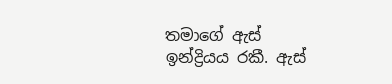තමාගේ ඇස් ඉන්ද්‍රියය රකී. ඇස්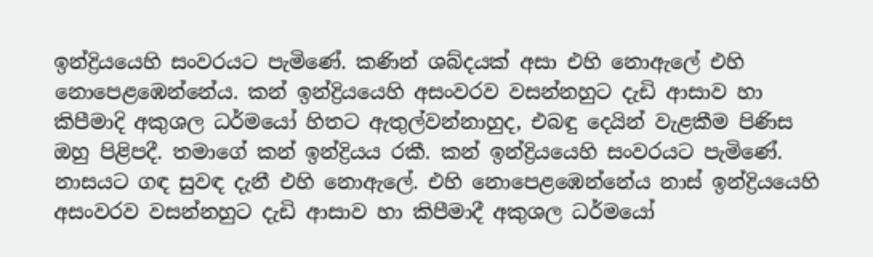ඉන්ද්‍රියයෙහි සංවරයට පැමිණේ. කණින් ශබ්දයක් අසා එහි නොඇලේ එහි නොපෙළඹෙන්නේය. කන් ඉන්ද්‍රියයෙහි අසංවරව වසන්නහුට දැඩි ආසාව හා කිපීමාදි අකුශල ධර්මයෝ හිතට ඇතුල්වන්නාහුද, එබඳු දෙයින් වැළකීම පිණිස ඔහු පිළිපදී. තමාගේ කන් ඉන්ද්‍රියය රකී. කන් ඉන්ද්‍රියයෙහි සංවරයට පැමිණේ. නාසයට ගඳ සුවඳ දැනී එහි නොඇලේ. එහි නොපෙළඹෙන්නේය නාස් ඉන්ද්‍රියයෙහි අසංවරව වසන්නහුට දැඩි ආසාව හා කිපීමාදී අකුශල ධර්මයෝ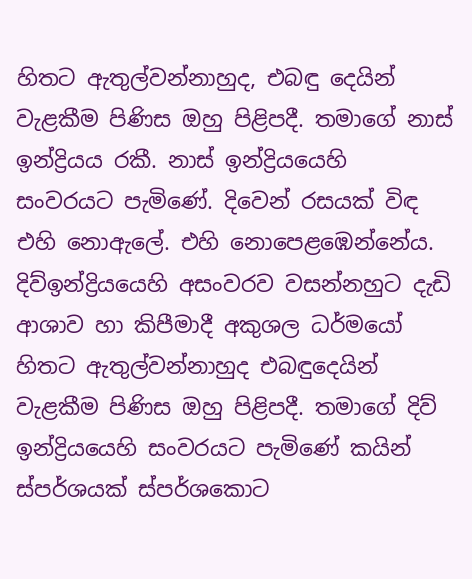හිතට ඇතුල්වන්නාහුද, එබඳු දෙයින් වැළකීම පිණිස ඔහු පිළිපදී. තමාගේ නාස් ඉන්ද්‍රියය රකී. නාස් ඉන්ද්‍රියයෙහි සංවරයට පැමිණේ. දිවෙන් රසයක් විඳ එහි නොඇලේ. එහි නොපෙළඹෙන්නේය. දිව්ඉන්ද්‍රියයෙහි අසංවරව වසන්නහුට දැඩි ආශාව හා කිපීමාදී අකුශල ධර්මයෝ හිතට ඇතුල්වන්නාහුද එබඳුදෙයින් වැළකීම පිණිස ඔහු පිළිපදී. තමාගේ දිව් ඉන්ද්‍රියයෙහි සංවරයට පැමිණේ කයින් ස්පර්ශයක් ස්පර්ශකොට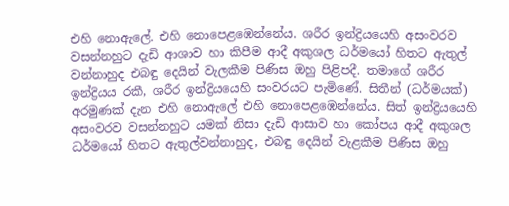එහි නොඇලේ. එහි නොපෙළඹෙන්නේය. ශරීර ඉන්ද්‍රියයෙහි අසංවරව වසන්නහුට දැඩි ආශාව හා කිපීම ආදී අකුශල ධර්මයෝ හිතට ඇතුල් වන්නාහුද එබඳු දෙයින් වැලකීම පිණිස ඔහු පිළිපදී. තමාගේ ශරීර ඉන්ද්‍රියය රකී, ශරීර ඉන්ද්‍රියයෙහි සංවරයට පැමිණේ. සිතීන් (ධර්මයක්) අරමුණක් දැන එහි නොඇලේ එහි නොපෙළඹෙන්නේය. සිත් ඉන්ද්‍රියයෙහි අසංවරව වසන්නහුට යමක් නිසා දැඩි ආසාව හා කෝපය ආදී අකුශල ධර්මයෝ හිතට ඇතුල්වන්නාහුද, එබඳු දෙයින් වැළකීම පිණිස ඔහු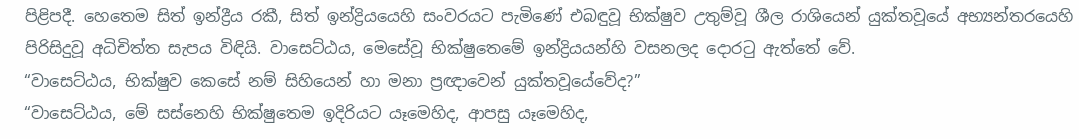පිළිපදී. හෙතෙම සිත් ඉන්ද්‍රීය රකී, සිත් ඉන්ද්‍රියයෙහි සංවරයට පැමිණේ එබඳුවූ භික්ෂුව උතුම්වූ ශීල රාශියෙන් යුක්තවූයේ අභ්‍යන්තරයෙහි පිරිසිදුවූ අධිචිත්ත සැපය විඳියි. වාසෙට්ඨය, මෙසේවූ භික්ෂුතෙමේ ඉන්ද්‍රියයන්හි වසනලද දොරටු ඇත්තේ වේ.
“වාසෙට්ඨය, භික්ෂුව කෙසේ නම් සිහියෙන් හා මනා ප්‍රඥාවෙන් යුක්තවූයේවේද?”
“වාසෙට්ඨය, මේ සස්නෙහි භික්ෂුතෙම ඉදිරියට යෑමෙහිද, ආපසු යෑමෙහිද,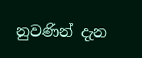නුවණින් දැන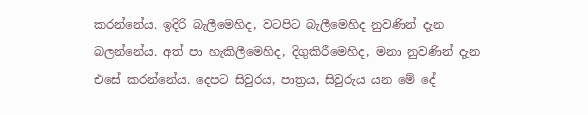කරන්නේය. ඉදිරි බැලීමෙහිද, වටපිට බැලීමෙහිද නුවණින් දැන බලන්නේය. අත් පා හැකිලීමෙහිද, දිගුකිරීමෙහිද, මනා නුවණින් දැන එසේ කරන්නේය. දෙපට සිවුරය, පාත්‍රය, සිවුරුය යන මේ දේ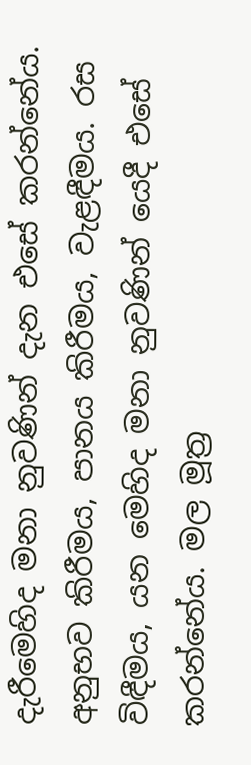දැරීමෙහිද මනා නුවණින් දැන එසේ කරන්නේය. අනුභව කිරීමය, පානය කිරීමය, වැළඳීමය. රස විඳීමය, යන මෙහිද මනා නුවණින් යෙදී එසේ කරන්නේය. මල මූත්‍ර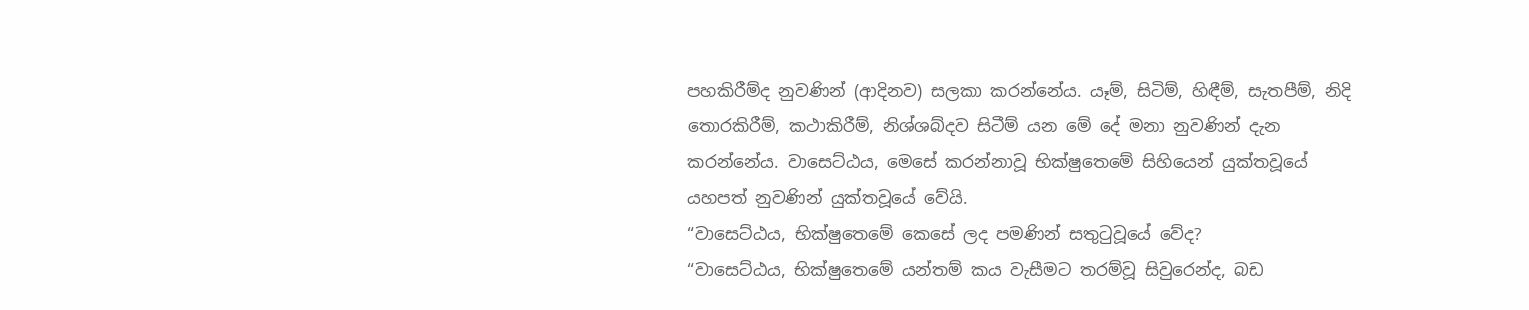පහකිරීම්ද නුවණින් (ආදිනව) සලකා කරන්නේය. යෑම්, සිටිම්, හිඳීම්, සැතපීම්, නිදි තොරකිරීම්, කථාකිරීම්, නිශ්ශබ්දව සිටීම් යන මේ දේ මනා නුවණින් දැන කරන්නේය. වාසෙට්ඨය, මෙසේ කරන්නාවූ භික්ෂුතෙමේ සිහියෙන් යුක්තවූයේ යහපත් නුවණින් යුක්තවූයේ වේයි.
“වාසෙට්ඨය, භික්ෂුතෙමේ කෙසේ ලද පමණින් සතුටුවූයේ වේද?
“වාසෙට්ඨය, භික්ෂුතෙමේ යන්තම් කය වැසීමට තරම්වූ සිවුරෙන්ද, බඩ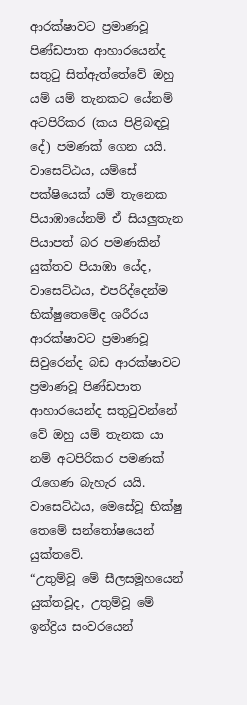ආරක්ෂාවට ප්‍රමාණවූ පිණ්ඩපාත ආහාරයෙන්ද සතුටු සිත්ඇත්තේවේ ඔහු යම් යම් තැනකට යේනම් අටපිරිකර (කය පිළිබඳවූ දේ) පමණක් ගෙන යයි. වාසෙට්ඨය, යම්සේ පක්ෂියෙක් යම් තැනෙක පියාඹායේනම් ඒ සියලුතැන පියාපත් බර පමණකින් යුක්තව පියාඹා යේද, වාසෙට්ඨය, එපරිද්දෙන්ම භික්ෂුතෙමේද ශරීරය ආරක්ෂාවට ප්‍රමාණවූ සිවුරෙන්ද බඩ ආරක්ෂාවට ප්‍රමාණවූ පිණ්ඩපාත ආහාරයෙන්ද සතුටුවන්නේ වේ ඔහු යම් තැනක යා නම් අටපිරිකර පමණක් රැගෙණ බැහැර යයි. වාසෙට්ඨය, මෙසේවූ භික්ෂු තෙමේ සන්තෝෂයෙන් යුක්තවේ.
“උතුම්වූ මේ සීලසමූහයෙන් යුක්තවූද, උතුම්වූ මේ ඉන්ද්‍රිය සංවරයෙන්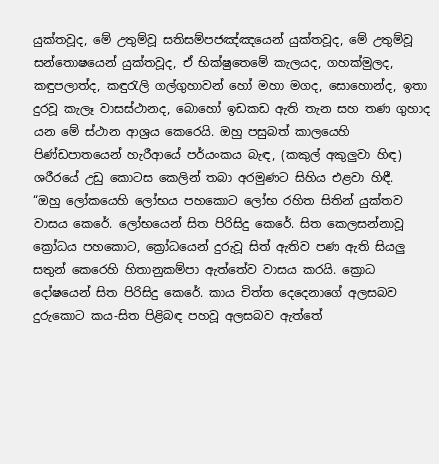යුක්තවූද, මේ උතුම්වූ සතිසම්පජඤ්ඤයෙන් යුක්තවූද, මේ උතුම්වූ සන්තොෂයෙන් යුක්තවූද, ඒ භික්ෂුතෙමේ කැලයද, ගහක්මුලද, කඳුපලාත්ද, කඳුරැලි ගල්ගුහාවන් හෝ මහා මගද, සොහොන්ද, ඉතා දුරවූ කැලෑ වාසස්ථානද, බොහෝ ඉඩකඩ ඇති තැන සහ තණ ගුහාද යන මේ ස්ථාන ආශ්‍රය කෙරෙයි. ඔහු පසුබත් කාලයෙහි පිණ්ඩපාතයෙන් හැරීආයේ පර්යංකය බැඳ, (කකුල් අකුලුවා හිඳ) ශරීරයේ උඩු කොටස කෙලින් තබා අරමුණට සිහිය එළවා හිඳී.
“ඔහු ලෝකයෙහි ලෝභය පහකොට ලෝභ රහිත සිතින් යුක්තව වාසය කෙරේ. ලෝභයෙන් සිත පිරිසිදු කෙරේ. සිත කෙලසන්නාවූ ක්‍රෝධය පහකොට, ක්‍රෝධයෙන් දුරුවූ සිත් ඇතිව පණ ඇති සියලු සතුන් කෙරෙහි හිතානුකම්පා ඇත්තේව වාසය කරයි. ක්‍රොධ දෝෂයෙන් සිත පිරිසිදු කෙරේ. කාය චිත්ත දෙදෙනාගේ අලසබව දුරුකොට කය-සිත පිළිබඳ පහවූ අලසබව ඇත්තේ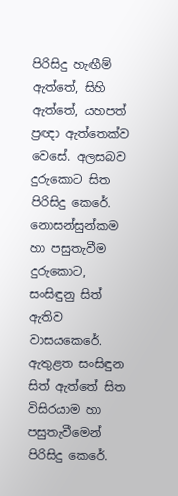පිරිසිදු හැඟීම් ඇත්තේ, සිහි ඇත්තේ, යහපත් ප්‍රඥා ඇත්තෙක්ව වෙසේ. අලසබව දුරුකොට සිත පිරිසිදු කෙරේ. නොසන්සුන්කම හා පසුතැවීම දුරුකොට, සංසිඳුනු සිත් ඇතිව වාසයකෙරේ. ඇතුළත සංසිඳුන සිත් ඇත්තේ සිත විසිරයාම හා පසුතැවීමෙන් පිරිසිදු කෙරේ.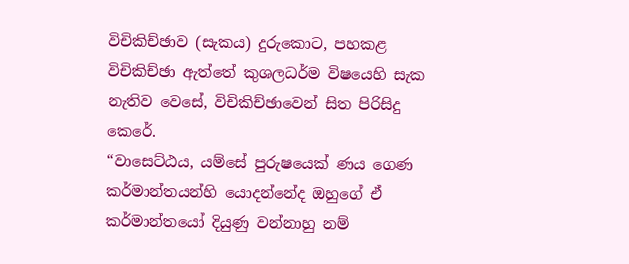විචිකිච්ඡාව (සැකය) දුරුකොට, පහකළ විචිකිච්ඡා ඇත්තේ කුශලධර්ම විෂයෙහි සැක නැතිව වෙසේ, විචිකිච්ඡාවෙන් සිත පිරිසිදු කෙරේ.
“වාසෙට්ඨය, යම්සේ පුරුෂයෙක් ණය ගෙණ කර්මාන්තයන්හි යොදන්නේද ඔහුගේ ඒ කර්මාන්තයෝ දියුණු වන්නාහු නම්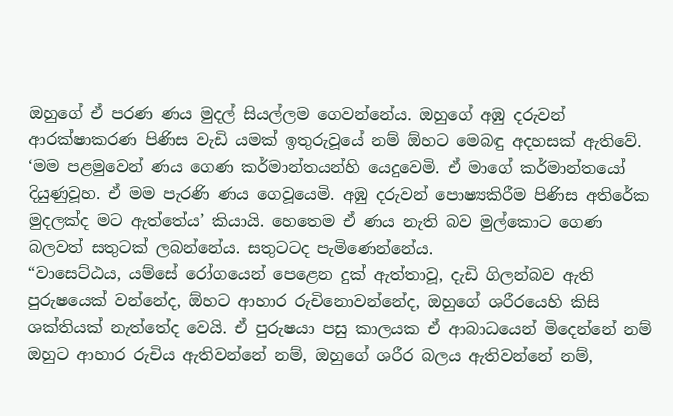ඔහුගේ ඒ පරණ ණය මුදල් සියල්ලම ගෙවන්නේය. ඔහුගේ අඹු දරුවන් ආරක්ෂාකරණ පිණිස වැඩි යමක් ඉතුරුවූයේ නම් ඕහට මෙබඳු අදහසක් ඇතිවේ. ‘මම පළමුවෙන් ණය ගෙණ කර්මාන්තයන්හි යෙදුවෙමි. ඒ මාගේ කර්මාන්තයෝ දියුණුවූහ. ඒ මම පැරණි ණය ගෙවූයෙමි. අඹු දරුවන් පොෂ්‍යකිරීම පිණිස අතිරේක මුදලක්ද මට ඇත්තේය’ කියායි. හෙතෙම ඒ ණය නැති බව මුල්කොට ගෙණ බලවත් සතුටක් ලබන්නේය. සතුටටද පැමිණෙන්නේය.
“වාසෙට්ඨය, යම්සේ රෝගයෙන් පෙළෙන දුක් ඇත්තාවූ, දැඩි ගිලන්බව ඇති පුරුෂයෙක් වන්නේද, ඕහට ආහාර රුචිනොවන්නේද, ඔහුගේ ශරීරයෙහි කිසි ශක්තියක් නැත්තේද වෙයි. ඒ පුරුෂයා පසු කාලයක ඒ ආබාධයෙන් මිදෙන්නේ නම් ඔහුට ආහාර රුචිය ඇතිවන්නේ නම්, ඔහුගේ ශරීර බලය ඇතිවන්නේ නම්,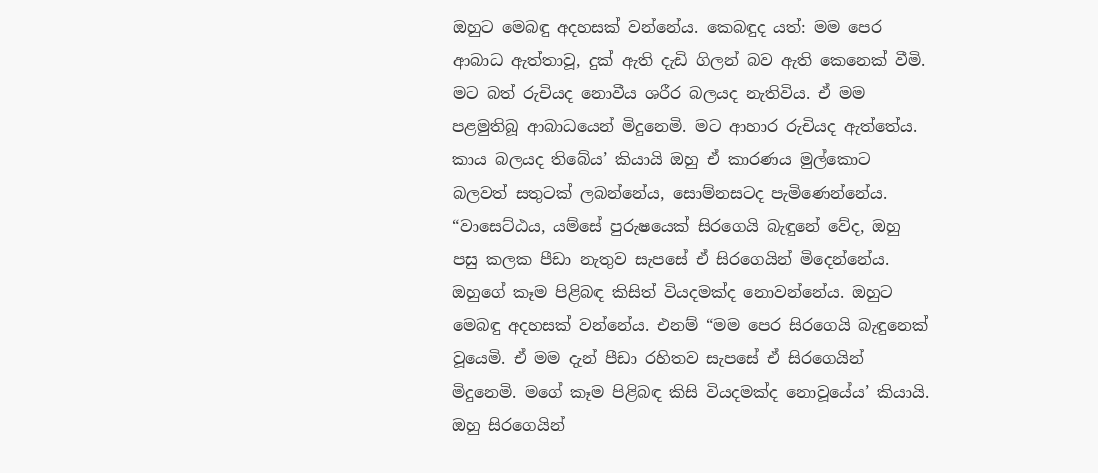ඔහුට මෙබඳු අදහසක් වන්නේය. කෙබඳුද යත්: මම පෙර ආබාධ ඇත්තාවූ, දුක් ඇති දැඩි ගිලන් බව ඇති කෙනෙක් වීමි. මට බත් රුචියද නොවීය ශරීර බලයද නැතිවිය. ඒ මම පළමුතිබූ ආබාධයෙන් මිදුනෙමි. මට ආහාර රුචියද ඇත්තේය. කාය බලයද තිබේය’ කියායි ඔහු ඒ කාරණය මුල්කොට බලවත් සතුටක් ලබන්නේය, සොම්නසටද පැමිණෙන්නේය.
“වාසෙට්ඨය, යම්සේ පුරුෂයෙක් සිරගෙයි බැඳුනේ වේද, ඔහු පසු කලක පීඩා නැතුව සැපසේ ඒ සිරගෙයින් මිදෙන්නේය. ඔහුගේ කෑම පිළිබඳ කිසිත් වියදමක්ද නොවන්නේය. ඔහුට මෙබඳු අදහසක් වන්නේය. එනම් “මම පෙර සිරගෙයි බැඳුනෙක් වූයෙමි. ඒ මම දැන් පීඩා රහිතව සැපසේ ඒ සිරගෙයින් මිදුනෙමි. මගේ කෑම පිළිබඳ කිසි වියදමක්ද නොවූයේය’ කියායි. ඔහු සිරගෙයින්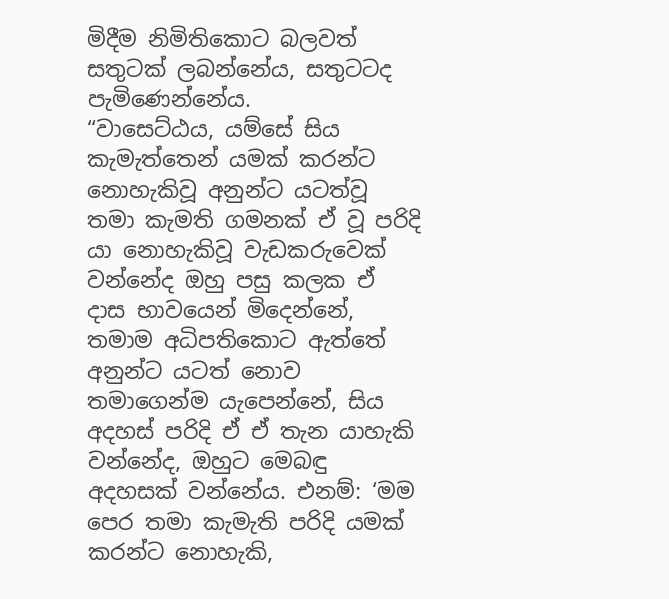මිදීම නිමිතිකොට බලවත් සතුටක් ලබන්නේය, සතුටටද පැමිණෙන්නේය.
“වාසෙට්ඨය, යම්සේ සිය කැමැත්තෙන් යමක් කරන්ට නොහැකිවූ අනුන්ට යටත්වූ තමා කැමති ගමනක් ඒ වූ පරිදි යා නොහැකිවූ වැඩකරුවෙක් වන්නේද ඔහු පසු කලක ඒ දාස භාවයෙන් මිදෙන්නේ, තමාම අධිපතිකොට ඇත්තේ අනුන්ට යටත් නොව තමාගෙන්ම යැපෙන්නේ, සිය අදහස් පරිදි ඒ ඒ තැන යාහැකි වන්නේද, ඔහුට මෙබඳු අදහසක් වන්නේය. එනම්: ‘මම පෙර තමා කැමැති පරිදි යමක් කරන්ට නොහැකි,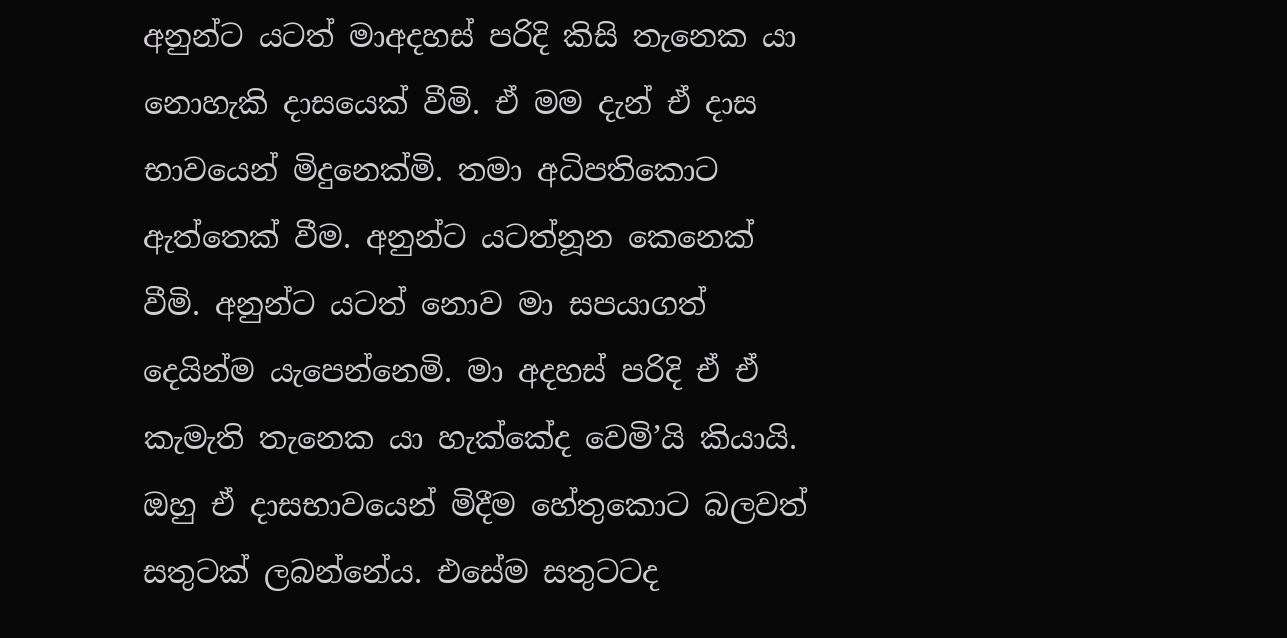අනුන්ට යටත් මාඅදහස් පරිදි කිසි තැනෙක යා නොහැකි දාසයෙක් වීමි. ඒ මම දැන් ඒ දාස භාවයෙන් මිදුනෙක්මි. තමා අධිපතිකොට ඇත්තෙක් වීම. අනුන්ට යටත්නූන කෙනෙක් වීමි. අනුන්ට යටත් නොව මා සපයාගත් දෙයින්ම යැපෙන්නෙමි. මා අදහස් පරිදි ඒ ඒ කැමැති තැනෙක යා හැක්කේද වෙමි’යි කියායි. ඔහු ඒ දාසභාවයෙන් මිදීම හේතුකොට බලවත් සතුටක් ලබන්නේය. එසේම සතුටටද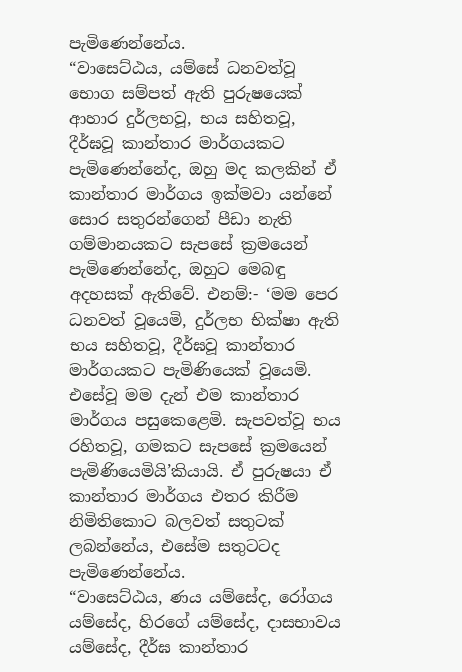පැමිණෙන්නේය.
“වාසෙට්ඨය, යම්සේ ධනවත්වූ භොග සම්පත් ඇති පුරුෂයෙක් ආහාර දුර්ලභවූ, භය සහිතවූ, දීර්ඝවූ කාන්තාර මාර්ගයකට පැමිණෙන්නේද, ඔහු මද කලකින් ඒ කාන්තාර මාර්ගය ඉක්මවා යන්නේ සොර සතුරන්ගෙන් පීඩා නැති ගම්මානයකට සැපසේ ක්‍රමයෙන් පැමිණෙන්නේද, ඔහුට මෙබඳු අදහසක් ඇතිවේ. එනම්:- ‘මම පෙර ධනවත් වූයෙමි, දුර්ලභ භික්ෂා ඇති භය සහිතවූ, දීර්ඝවූ කාන්තාර මාර්ගයකට පැමිණියෙක් වූයෙමි. එසේවූ මම දැන් එම කාන්තාර මාර්ගය පසුකෙළෙමි. සැපවත්වූ භය රහිතවූ, ගමකට සැපසේ ක්‍රමයෙන් පැමිණියෙමියි’කියායි. ඒ පුරුෂයා ඒ කාන්තාර මාර්ගය එතර කිරීම නිමිතිකොට බලවත් සතුටක් ලබන්නේය, එසේම සතුටටද පැමිණෙන්නේය.
“වාසෙට්ඨය, ණය යම්සේද, රෝගය යම්සේද, හිරගේ යම්සේද, දාසභාවය යම්සේද, දීර්ඝ කාන්තාර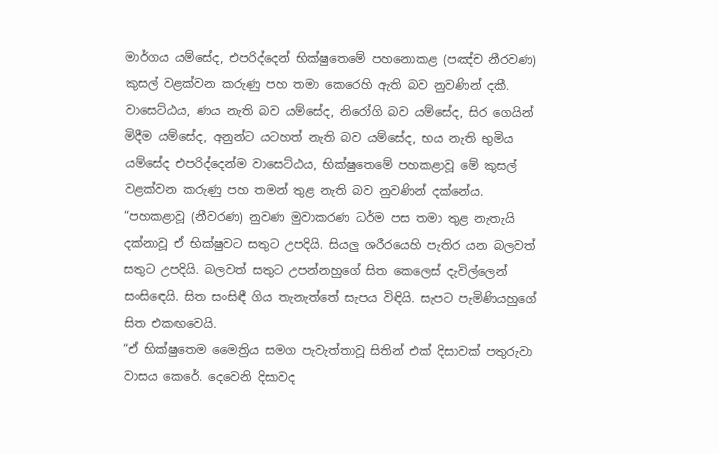මාර්ගය යම්සේද, එපරිද්දෙන් භික්ෂුතෙමේ පහනොකළ (පඤ්ච නීරවණ) කුසල් වළක්වන කරුණු පහ තමා කෙරෙහි ඇති බව නුවණින් දකී. වාසෙට්ඨය, ණය නැති බව යම්සේද, නිරෝගි බව යම්සේද, සිර ගෙයින් මිදීම යම්සේද, අනුන්ට යටහත් නැති බව යම්සේද, භය නැති භුමිය යම්සේද එපරිද්දෙන්ම වාසෙට්ඨය, භික්ෂුතෙමේ පහකළාවූ මේ කුසල් වළක්වන කරුණු පහ තමන් තුළ නැති බව නුවණින් දක්නේය.
“පහකළාවූ (නීවරණ) නුවණ මුවාකරණ ධර්ම පස තමා තුළ නැතැයි දක්නාවූ ඒ භික්ෂුවට සතුට උපදියි. සියලු ශරීරයෙහි පැතිර යන බලවත් සතුට උපදියි. බලවත් සතුට උපන්නහුගේ සිත කෙලෙස් දැවිල්ලෙන් සංසිඳෙයි. සිත සංසිඳී ගිය තැනැත්තේ සැපය විඳියි. සැපට පැමිණියහුගේ සිත එකඟවෙයි.
“ඒ භික්ෂුතෙම මෛත්‍රිය සමග පැවැත්තාවූ සිතින් එක් දිසාවක් පතුරුවා වාසය කෙරේ. දෙවෙනි දිසාවද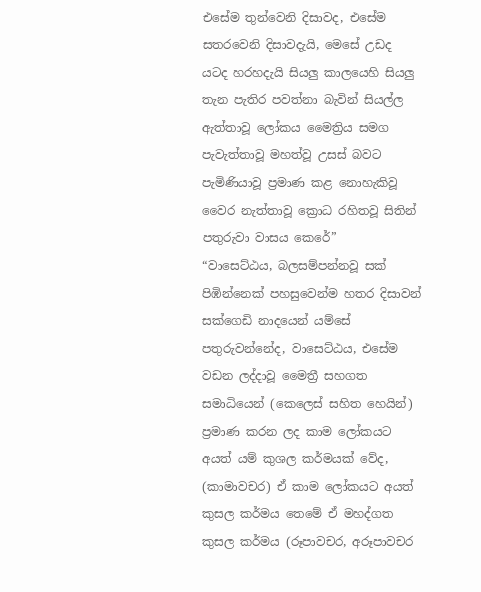එසේම තුන්වෙනි දිසාවද, එසේම සතරවෙනි දිසාවදැයි, මෙසේ උඩද යටද හරහදැයි සියලු කාලයෙහි සියලු තැන පැතිර පවත්නා බැවින් සියල්ල ඇත්තාවූ ලෝකය මෛත්‍රිය සමග පැවැත්තාවූ මහත්වූ උසස් බවට පැමිණියාවූ ප්‍රමාණ කළ නොහැකිවූ වෛර නැත්තාවූ ක්‍රොධ රහිතවූ සිතින් පතුරුවා වාසය කෙරේ”
“වාසෙට්ඨය, බලසම්පන්නවූ සක් පිඹින්නෙක් පහසුවෙන්ම හතර දිසාවන් සක්ගෙඩි නාදයෙන් යම්සේ පතුරුවන්නේද, වාසෙට්ඨය, එසේම වඩන ලද්දාවූ මෛත්‍රී සහගත සමාධියෙන් (කෙලෙස් සහිත හෙයින්) ප්‍රමාණ කරන ලද කාම ලෝකයට අයත් යම් කුශල කර්මයක් වේද, (කාමාවචර) ඒ කාම ලෝකයට අයත් කුසල කර්මය තෙමේ ඒ මහද්ගත කුසල කර්මය (රූපාවචර, අරූපාවචර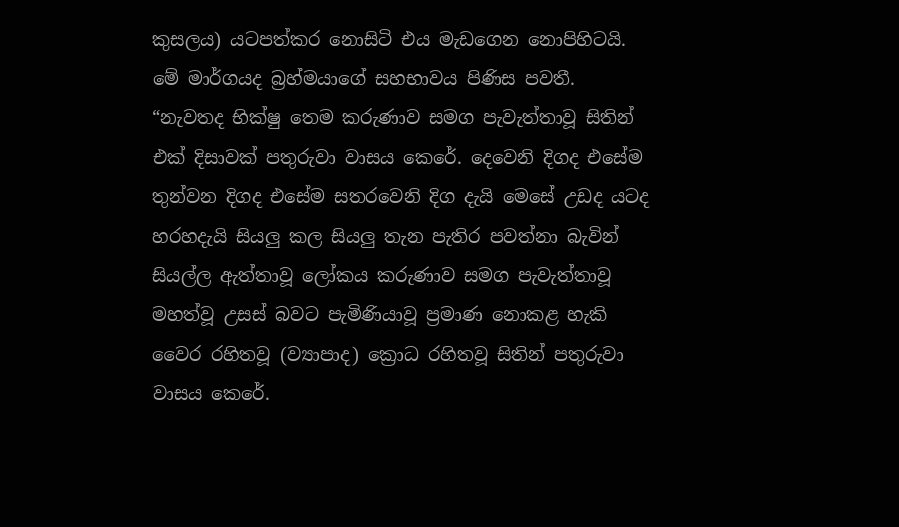කුසලය) යටපත්කර නොසිටි එය මැඩගෙන නොපිහිටයි. මේ මාර්ගයද බ්‍රහ්මයාගේ සහභාවය පිණිස පවතී.
“නැවතද භික්ෂු තෙම කරුණාව සමග පැවැත්තාවූ සිතින් එක් දිසාවක් පතුරුවා වාසය කෙරේ. දෙවෙනි දිගද එසේම තුන්වන දිගද එසේම සතරවෙනි දිග දැයි මෙසේ උඩද යටද හරහදැයි සියලු කල සියලු තැන පැතිර පවත්නා බැවින් සියල්ල ඇත්තාවූ ලෝකය කරුණාව සමග පැවැත්තාවූ මහත්වූ උසස් බවට පැමිණියාවූ ප්‍රමාණ නොකළ හැකි වෛර රහිතවූ (ව්‍යාපාද) ක්‍රොධ රහිතවූ සිතින් පතුරුවා වාසය කෙරේ.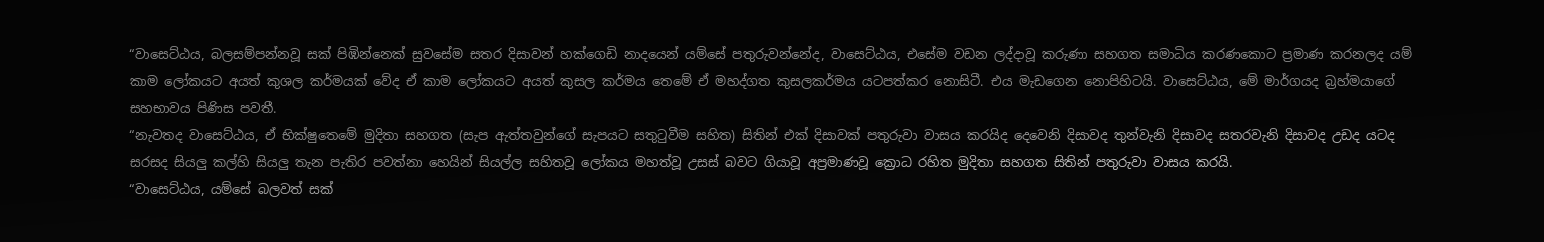“වාසෙට්ඨය, බලසම්පන්නවූ සක් පිඹින්නෙක් සුවසේම සතර දිසාවන් හක්ගෙඩි නාදයෙන් යම්සේ පතුරුවන්නේද, වාසෙට්ඨය, එසේම වඩන ලද්දාවූ කරුණා සහගත සමාධිය කරණකොට ප්‍රමාණ කරනලද යම් කාම ලෝකයට අයත් කුශල කර්මයක් වේද ඒ කාම ලෝකයට අයත් කුසල කර්මය තෙමේ ඒ මහද්ගත කුසලකර්මය යටපත්කර නොසිටී. එය මැඩගෙන නොපිහිටයි. වාසෙට්ඨය, මේ මාර්ගයද බ්‍රහ්මයාගේ සහභාවය පිණිස පවතී.
“නැවතද වාසෙට්ඨය, ඒ භික්ෂුතෙමේ මුදිතා සහගත (සැප ඇත්තවුන්ගේ සැපයට සතුටුවීම සහිත) සිතින් එක් දිසාවක් පතුරුවා වාසය කරයිද දෙවෙනි දිසාවද තුන්වැනි දිසාවද සතරවැනි දිසාවද උඩද යටද සරසද සියලු කල්හි සියලු තැන පැතිර පවත්නා හෙයින් සියල්ල සහිතවූ ලෝකය මහත්වූ උසස් බවට ගියාවූ අප්‍රමාණවූ ක්‍රොධ රහිත මුදිතා සහගත සිතින් පතුරුවා වාසය කරයි.
“වාසෙට්ඨය, යම්සේ බලවත් සක්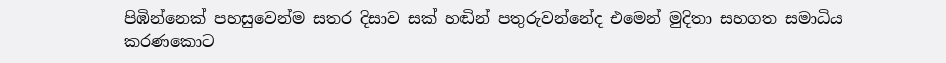පිඹින්නෙක් පහසුවෙන්ම සතර දිසාව සක් හඬින් පතුරුවන්නේද එමෙන් මුදිතා සහගත සමාධිය කරණකොට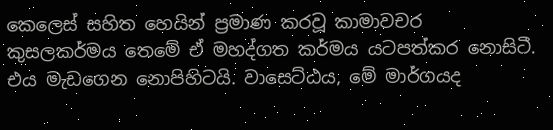කෙලෙස් සහිත හෙයින් ප්‍රමාණ කරවූ කාමාවචර කුසලකර්මය තෙමේ ඒ මහද්ගත කර්මය යටපත්කර නොසිටී. එය මැඩගෙන නොපිහිටයි. වාසෙට්ඨය, මේ මාර්ගයද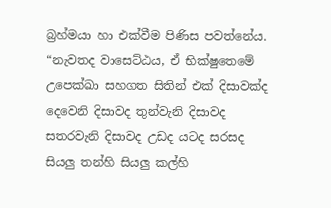බ්‍රහ්මයා හා එක්වීම පිණිස පවත්නේය.
“නැවතද වාසෙට්ඨය, ඒ භික්ෂුතෙමේ උපෙක්ඛා සහගත සිතින් එක් දිසාවක්ද දෙවෙනි දිසාවද තුන්වැනි දිසාවද සතරවැනි දිසාවද උඩද යටද සරසද සියලු තන්හි සියලු කල්හි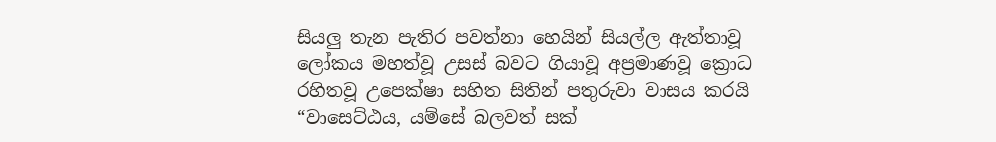සියලු තැන පැතිර පවත්නා හෙයින් සියල්ල ඇත්තාවූ ලෝකය මහත්වූ උසස් බවට ගියාවූ අප්‍රමාණවූ ක්‍රොධ රහිතවූ උපෙක්ෂා සහිත සිතින් පතුරුවා වාසය කරයි
“වාසෙට්ඨය, යම්සේ බලවත් සක්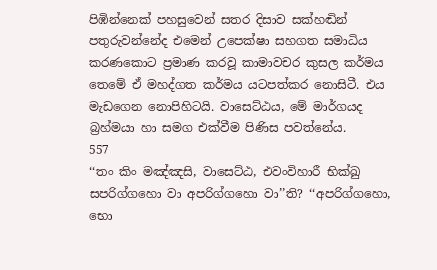පිඹින්නෙක් පහසුවෙන් සතර දිසාව සක්හඬින් පතුරුවන්නේද එමෙන් උපෙක්ෂා සහගත සමාධිය කරණකොට ප්‍රමාණ කරවූ කාමාවචර කුසල කර්මය තෙමේ ඒ මහද්ගත කර්මය යටපත්කර නොසිටී. එය මැඩගෙන නොපිහිටයි. වාසෙට්ඨය, මේ මාර්ගයද බ්‍රහ්මයා හා සමග එක්වීම පිණිස පවත්නේය.
557
‘‘තං කිං මඤ්ඤසි, වාසෙට්ඨ, එවංවිහාරී භික්ඛු සපරිග්ගහො වා අපරිග්ගහො වා’’ති? ‘‘අපරිග්ගහො, භො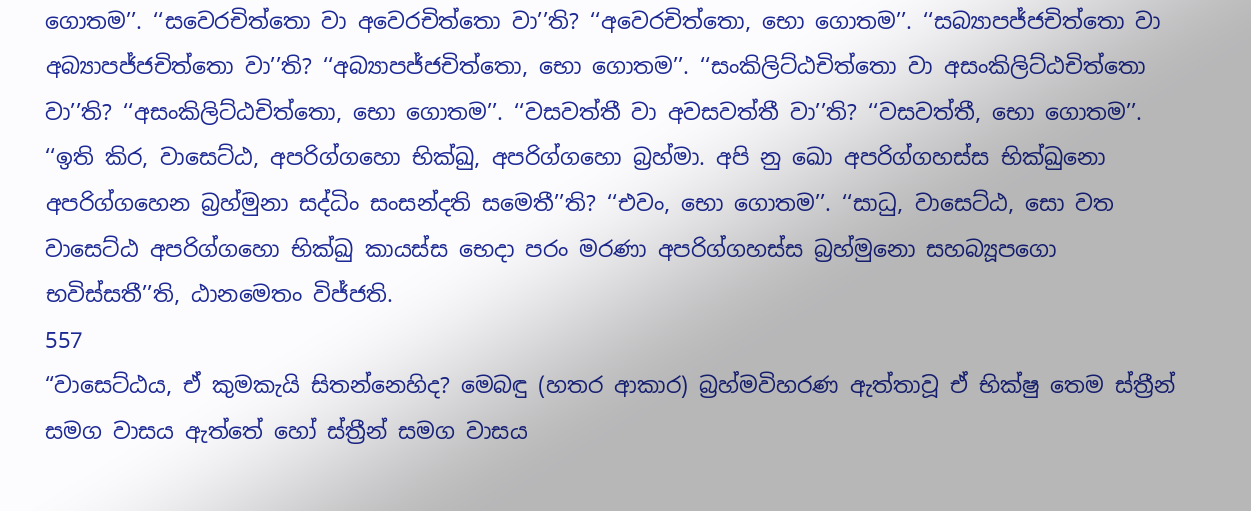ගොතම’’. ‘‘සවෙරචිත්තො වා අවෙරචිත්තො වා’’ති? ‘‘අවෙරචිත්තො, භො ගොතම’’. ‘‘සබ්‍යාපජ්ජචිත්තො වා අබ්‍යාපජ්ජචිත්තො වා’’ති? ‘‘අබ්‍යාපජ්ජචිත්තො, භො ගොතම’’. ‘‘සංකිලිට්ඨචිත්තො වා අසංකිලිට්ඨචිත්තො වා’’ති? ‘‘අසංකිලිට්ඨචිත්තො, භො ගොතම’’. ‘‘වසවත්තී වා අවසවත්තී වා’’ති? ‘‘වසවත්තී, භො ගොතම’’.
‘‘ඉති කිර, වාසෙට්ඨ, අපරිග්ගහො භික්ඛු, අපරිග්ගහො බ්‍රහ්මා. අපි නු ඛො අපරිග්ගහස්ස භික්ඛුනො අපරිග්ගහෙන බ්‍රහ්මුනා සද්ධිං සංසන්දති සමෙතී’’ති? ‘‘එවං, භො ගොතම’’. ‘‘සාධු, වාසෙට්ඨ, සො වත වාසෙට්ඨ අපරිග්ගහො භික්ඛු කායස්ස භෙදා පරං මරණා අපරිග්ගහස්ස බ්‍රහ්මුනො සහබ්‍යූපගො භවිස්සතී’’ති, ඨානමෙතං විජ්ජති.
557
“වාසෙට්ඨය, ඒ කුමකැයි සිතන්නෙහිද? මෙබඳු (හතර ආකාර) බ්‍රහ්මවිහරණ ඇත්තාවූ ඒ භික්ෂු තෙම ස්ත්‍රීන් සමග වාසය ඇත්තේ හෝ ස්ත්‍රීන් සමග වාසය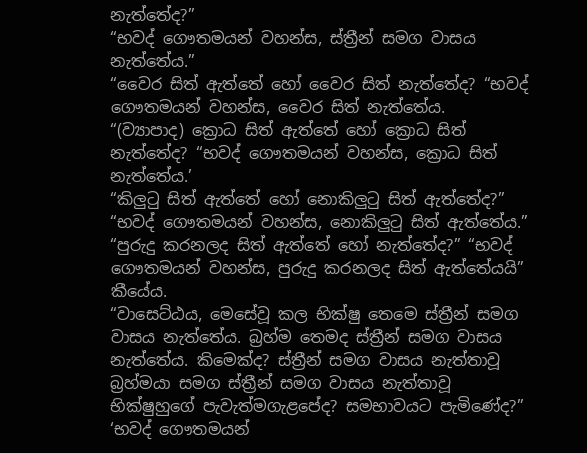නැත්තේද?”
“භවද් ගෞතමයන් වහන්ස, ස්ත්‍රීන් සමග වාසය නැත්තේය.”
“වෛර සිත් ඇත්තේ හෝ වෛර සිත් නැත්තේද? “භවද් ගෞතමයන් වහන්ස, වෛර සිත් නැත්තේය.
“(ව්‍යාපාද) ක්‍රොධ සිත් ඇත්තේ හෝ ක්‍රොධ සිත් නැත්තේද? “භවද් ගෞතමයන් වහන්ස, ක්‍රොධ සිත් නැත්තේය.’
“කිලුටු සිත් ඇත්තේ හෝ නොකිලුටු සිත් ඇත්තේද?” “භවද් ගෞතමයන් වහන්ස, නොකිලුටු සිත් ඇත්තේය.”
“පුරුදු කරනලද සිත් ඇත්තේ හෝ නැත්තේද?” “භවද් ගෞතමයන් වහන්ස, පුරුදු කරනලද සිත් ඇත්තේයයි” කීයේය.
“වාසෙට්ඨය, මෙසේවූ කල භික්ෂු තෙමෙ ස්ත්‍රීන් සමග වාසය නැත්තේය. බ්‍රහ්ම තෙමද ස්ත්‍රීන් සමග වාසය නැත්තේය. කිමෙක්ද? ස්ත්‍රීන් සමග වාසය නැත්තාවූ බ්‍රහ්මයා සමග ස්ත්‍රීන් සමග වාසය නැත්තාවූ භික්ෂුහුගේ පැවැත්මගැළපේද? සමභාවයට පැමිණේද?”
‘භවද් ගෞතමයන්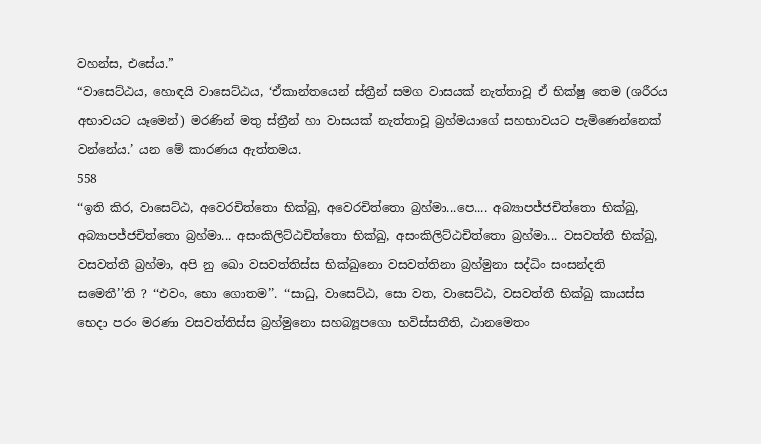වහන්ස, එසේය.”
“වාසෙට්ඨය, හොඳයි වාසෙට්ඨය, ‘ඒකාන්තයෙන් ස්ත්‍රීන් සමග වාසයක් නැත්තාවූ ඒ භික්ෂු තෙම (ශරීරය අභාවයට යෑමෙන්) මරණින් මතු ස්ත්‍රීන් හා වාසයක් නැත්තාවූ බ්‍රහ්මයාගේ සහභාවයට පැමිණෙන්නෙක් වන්නේය.’ යන මේ කාරණය ඇත්තමය.
558
‘‘ඉති කිර, වාසෙට්ඨ, අවෙරචිත්තො භික්ඛු, අවෙරචිත්තො බ්‍රහ්මා...පෙ.... අබ්‍යාපජ්ජචිත්තො භික්ඛු, අබ්‍යාපජ්ජචිත්තො බ්‍රහ්මා... අසංකිලිට්ඨචිත්තො භික්ඛු, අසංකිලිට්ඨචිත්තො බ්‍රහ්මා... වසවත්තී භික්ඛු, වසවත්තී බ්‍රහ්මා, අපි නු ඛො වසවත්තිස්ස භික්ඛුනො වසවත්තිනා බ්‍රහ්මුනා සද්ධිං සංසන්දති සමෙතී’’ති ? ‘‘එවං, භො ගොතම’’. ‘‘සාධු, වාසෙට්ඨ, සො වත, වාසෙට්ඨ, වසවත්තී භික්ඛු කායස්ස භෙදා පරං මරණා වසවත්තිස්ස බ්‍රහ්මුනො සහබ්‍යූපගො භවිස්සතීති, ඨානමෙතං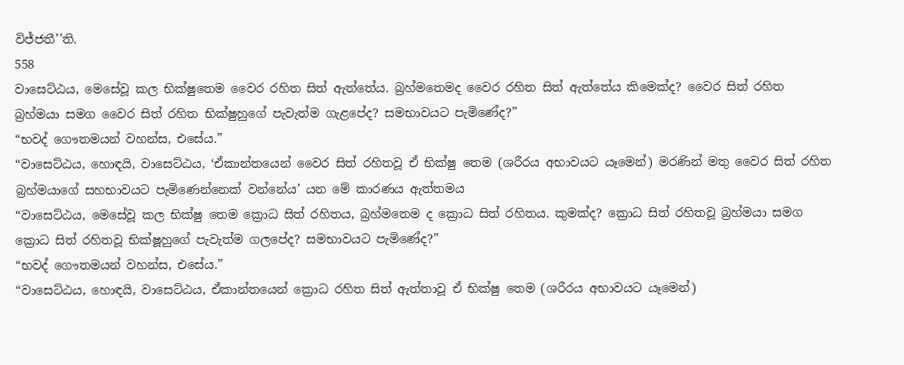විජ්ජතී’’ති.
558
වාසෙට්ඨය, මෙසේවූ කල භික්ෂුතෙම වෛර රහිත සිත් ඇත්තේය. බ්‍රහ්මතෙමද වෛර රහිත සිත් ඇත්තේය කිමෙක්ද? වෛර සිත් රහිත බ්‍රහ්මයා සමග වෛර සිත් රහිත භික්ෂුහුගේ පැවැත්ම ගැළපේද? සමභාවයට පැමිණේද?”
“භවද් ගෞතමයන් වහන්ස, එසේය.”
“වාසෙට්ඨය, හොඳයි, වාසෙට්ඨය, ‘ඒකාන්තයෙන් වෛර සිත් රහිතවූ ඒ භික්ෂු තෙම (ශරීරය අභාවයට යෑමෙන්) මරණින් මතු වෛර සිත් රහිත බ්‍රහ්මයාගේ සහභාවයට පැමිණෙන්නෙක් වන්නේය’ යන මේ කාරණය ඇත්තමය
“වාසෙට්ඨය, මෙසේවූ කල භික්ෂු තෙම ක්‍රොධ සිත් රහිතය, බ්‍රහ්මතෙම ද ක්‍රොධ සිත් රහිතය. කුමක්ද? ක්‍රොධ සිත් රහිතවූ බ්‍රහ්මයා සමග ක්‍රොධ සිත් රහිතවූ භික්ෂූහුගේ පැවැත්ම ගලපේද? සමභාවයට පැමිණේද?”
“භවද් ගෞතමයන් වහන්ස, එසේය.”
“වාසෙට්ඨය, හොඳයි, වාසෙට්ඨය, ඒකාන්තයෙන් ක්‍රොධ රහිත සිත් ඇත්තාවූ ඒ භික්ෂු තෙම (ශරීරය අභාවයට යෑමෙන්)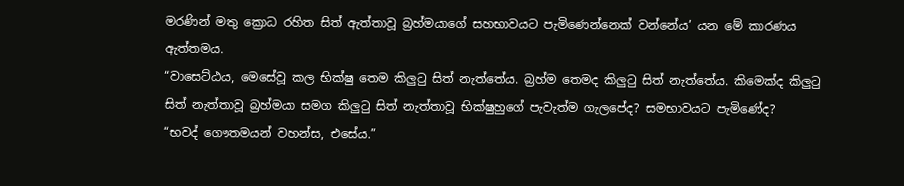මරණින් මතු ක්‍රොධ රහිත සිත් ඇත්තාවූ බ්‍රහ්මයාගේ සහභාවයට පැමිණෙන්නෙක් වන්නේය’ යන මේ කාරණය ඇත්තමය.
“වාසෙට්ඨය, මෙසේවූ කල භික්ෂු තෙම කිලුටු සිත් නැත්තේය. බ්‍රහ්ම තෙමද කිලුටු සිත් නැත්තේය. කිමෙක්ද කිලුටු සිත් නැත්තාවූ බ්‍රහ්මයා සමග කිලුටු සිත් නැත්තාවූ භික්ෂුහුගේ පැවැත්ම ගැලපේද? සමභාවයට පැමිණේද?
“භවද් ගෞතමයන් වහන්ස, එසේය.”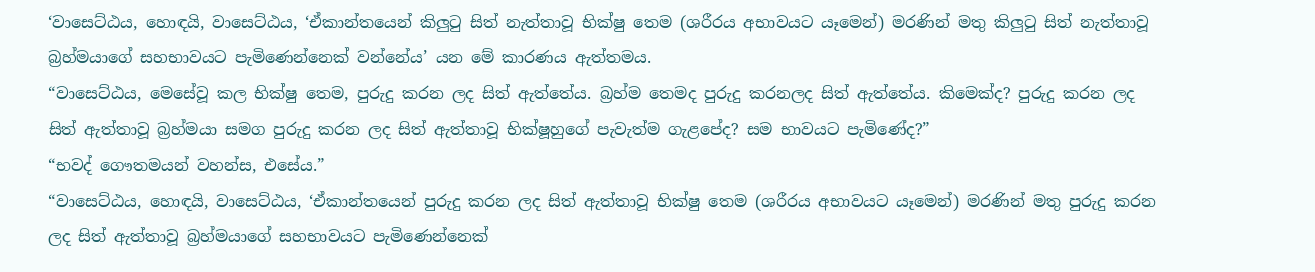‘වාසෙට්ඨය, හොඳයි, වාසෙට්ඨය, ‘ඒකාන්තයෙන් කිලුටු සිත් නැත්තාවූ භික්ෂු තෙම (ශරීරය අභාවයට යෑමෙන්) මරණින් මතු කිලුටු සිත් නැත්තාවූ බ්‍රහ්මයාගේ සහභාවයට පැමිණෙන්නෙක් වන්නේය’ යන මේ කාරණය ඇත්තමය.
“වාසෙට්ඨය, මෙසේවූ කල භික්ෂු තෙම, පුරුදු කරන ලද සිත් ඇත්තේය. බ්‍රහ්ම තෙමද පුරුදු කරනලද සිත් ඇත්තේය. කිමෙක්ද? පුරුදු කරන ලද සිත් ඇත්තාවූ බ්‍රහ්මයා සමග පුරුදු කරන ලද සිත් ඇත්තාවූ භික්ෂූහුගේ පැවැත්ම ගැළපේද? සම භාවයට පැමිණේද?”
“භවද් ගෞතමයන් වහන්ස, එසේය.”
“වාසෙට්ඨය, හොඳයි, වාසෙට්ඨය, ‘ඒකාන්තයෙන් පුරුදු කරන ලද සිත් ඇත්තාවූ භික්ෂු තෙම (ශරීරය අභාවයට යෑමෙන්) මරණින් මතු පුරුදු කරන ලද සිත් ඇත්තාවූ බ්‍රහ්මයාගේ සහභාවයට පැමිණෙන්නෙක්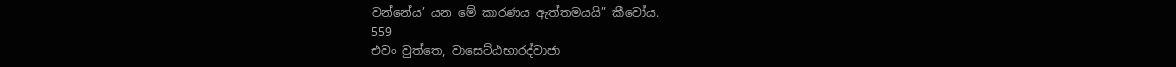වන්නේය’ යන මේ කාරණය ඇත්තමයයි” කීවෝය.
559
එවං වුත්තෙ, වාසෙට්ඨභාරද්වාජා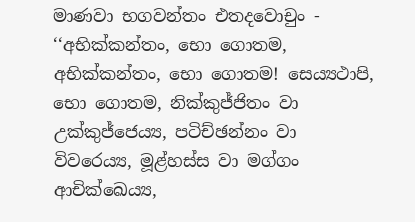මාණවා භගවන්තං එතදවොචුං - ‘‘අභික්කන්තං, භො ගොතම, අභික්කන්තං, භො ගොතම! සෙය්‍යථාපි, භො ගොතම, නික්කුජ්ජිතං වා උක්කුජ්ජෙය්‍ය, පටිච්ඡන්නං වා විවරෙය්‍ය, මූළ්හස්ස වා මග්ගං ආචික්ඛෙය්‍ය,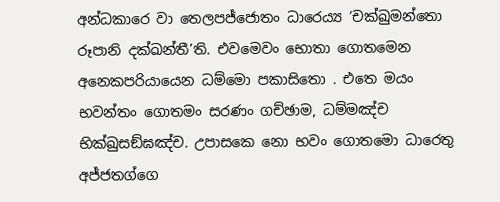අන්ධකාරෙ වා තෙලපජ්ජොතං ධාරෙය්‍ය ‘චක්ඛුමන්තො රූපානි දක්ඛන්තී’ති. එවමෙවං භොතා ගොතමෙන අනෙකපරියායෙන ධම්මො පකාසිතො . එතෙ මයං භවන්තං ගොතමං සරණං ගච්ඡාම, ධම්මඤ්ච භික්ඛුසඞ්ඝඤ්ච. උපාසකෙ නො භවං ගොතමො ධාරෙතු අජ්ජතග්ගෙ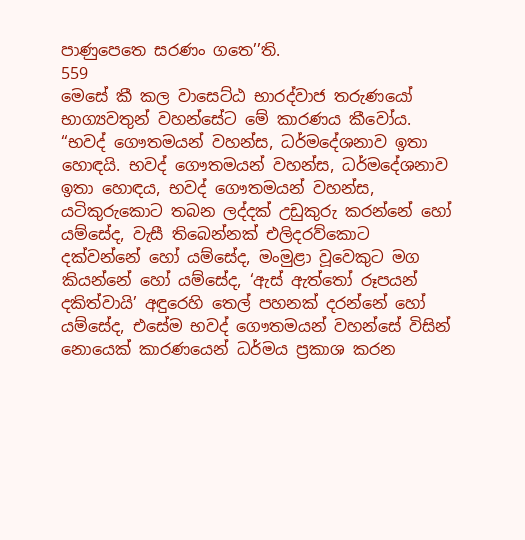පාණුපෙතෙ සරණං ගතෙ’’ති.
559
මෙසේ කී කල වාසෙට්ඨ භාරද්වාජ තරුණයෝ භාග්‍යවතුන් වහන්සේට මේ කාරණය කීවෝය.
“භවද් ගෞතමයන් වහන්ස, ධර්මදේශනාව ඉතා හොඳයි. භවද් ගෞතමයන් වහන්ස, ධර්මදේශනාව ඉතා හොඳය, භවද් ගෞතමයන් වහන්ස, යටිකුරුකොට තබන ලද්දක් උඩුකුරු කරන්නේ හෝ යම්සේද, වැසී තිබෙන්නක් එලිදරව්කොට දක්වන්නේ හෝ යම්සේද, මංමුළා වූවෙකුට මග කියන්නේ හෝ යම්සේද, ‘ඇස් ඇත්තෝ රූපයන් දකිත්වායි’ අඳුරෙහි තෙල් පහනක් දරන්නේ හෝ යම්සේද, එසේම භවද් ගෞතමයන් වහන්සේ විසින් නොයෙක් කාරණයෙන් ධර්මය ප්‍රකාශ කරන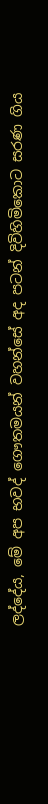ලද්දේය, මේ අප භවද් ගෞතමයන් වහන්සේ අද පටන් දිවිහිමිකොට සරණ ගිය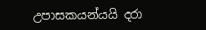උපාසකයන්යයි දරා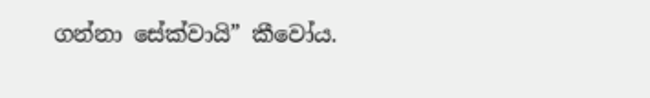ගන්නා සේක්වායි” කීවෝය.